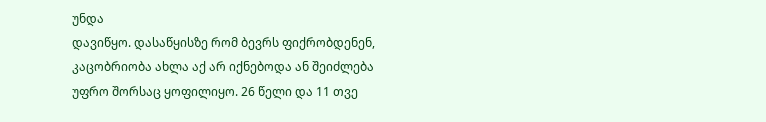უნდა
დავიწყო. დასაწყისზე რომ ბევრს ფიქრობდენენ,
კაცობრიობა ახლა აქ არ იქნებოდა ან შეიძლება უფრო შორსაც ყოფილიყო. 26 წელი და 11 თვე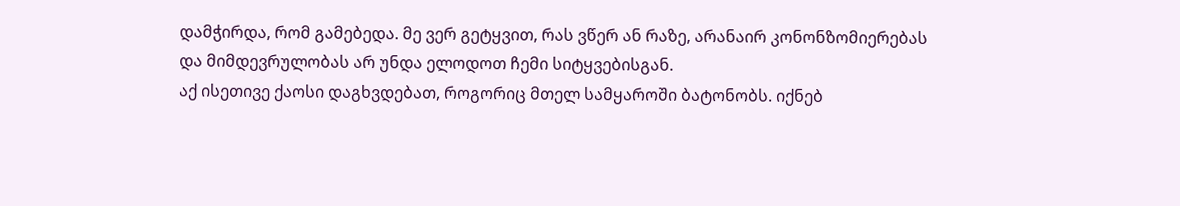დამჭირდა, რომ გამებედა. მე ვერ გეტყვით, რას ვწერ ან რაზე, არანაირ კონონზომიერებას
და მიმდევრულობას არ უნდა ელოდოთ ჩემი სიტყვებისგან.
აქ ისეთივე ქაოსი დაგხვდებათ, როგორიც მთელ სამყაროში ბატონობს. იქნებ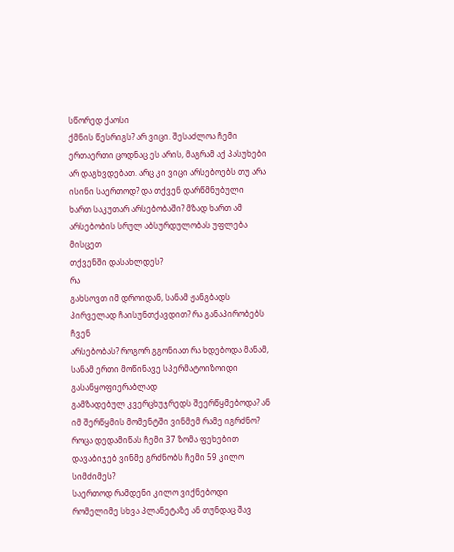სწორედ ქაოსი
ქმნის წესრიგს? არ ვიცი. შესაძლოა ჩემი ერთაერთი ცოდნაც ეს არის, მაგრამ აქ პასუხები
არ დაგხვდებათ. არც კი ვიცი არსებოებს თუ არა ისინი საერთოდ? და თქვენ დარწმნუბული
ხართ საკუთარ არსებობაში? მზად ხართ ამ არსებობის სრულ აბსურდულობას უფლება მისცეთ
თქვენში დასახლდეს?
რა
გახსოვთ იმ დროიდან, სანამ ჟანგბადს პირველად ჩაისუნთქავდით? რა განაპირობებს ჩვენ
არსებობას? როგორ გგონიათ რა ხდებოდა მანამ, სანამ ერთი მოწინავე სპერმატოიზოიდი გასანყოფიერაბლად
გამზადებულ კვერცხუჯრედს შეერწყმებოდა? ან იმ შერწყმის მომენტში ვინმემ რამე იგრძნო?
როცა დედამიწას ჩემი 37 ზომა ფეხებით დავაბიჯებ ვინმე გრძნობს ჩემი 59 კილო სიმძიმეს?
საერთოდ რამდენი კილო ვიქნებოდი რომელიმე სხვა პლანეტაზე ან თუნდაც შავ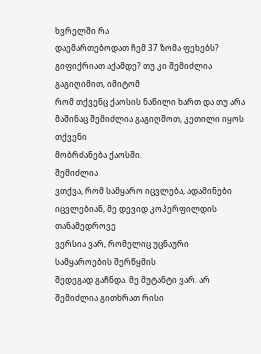ხვრელში რა
დაემართებოდათ ჩემ 37 ზომა ფეხებს? გიფიქრიათ აქამდე? თუ კი შემიძლია გაგიღიმით, იმიტომ
რომ თქვენც ქაოსის ნაწილი ხართ და თუ არა მაშინაც შემიძლია გაგიღმოთ, კეთილი იყოს თქვენი
მობრძანება ქაოსში.
შემიძლია
ვთქვა, რომ სამყარო იცვლება, ადამინები იცვლებიან, მე დევიდ კოპერფილდის თანამედროვე
ვერსია ვარ, რომელიც უცნაური სამყაროების შერწყმის
შედეგად გაჩნდა. მე მუტანტი ვარ. არ შემიძლია გითხრათ რისი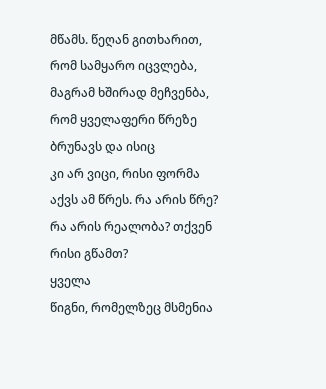მწამს. წეღან გითხარით,
რომ სამყარო იცვლება, მაგრამ ხშირად მეჩვენბა, რომ ყველაფერი წრეზე ბრუნავს და ისიც
კი არ ვიცი, რისი ფორმა აქვს ამ წრეს. რა არის წრე? რა არის რეალობა? თქვენ რისი გწამთ?
ყველა
წიგნი, რომელზეც მსმენია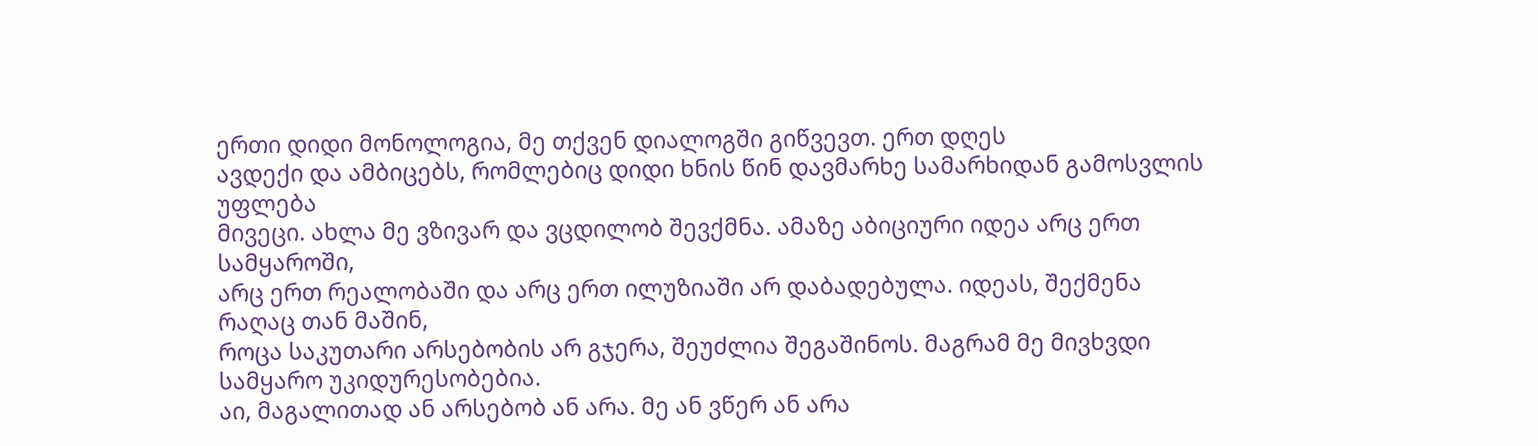ერთი დიდი მონოლოგია, მე თქვენ დიალოგში გიწვევთ. ერთ დღეს
ავდექი და ამბიცებს, რომლებიც დიდი ხნის წინ დავმარხე სამარხიდან გამოსვლის უფლება
მივეცი. ახლა მე ვზივარ და ვცდილობ შევქმნა. ამაზე აბიციური იდეა არც ერთ სამყაროში,
არც ერთ რეალობაში და არც ერთ ილუზიაში არ დაბადებულა. იდეას, შექმენა რაღაც თან მაშინ,
როცა საკუთარი არსებობის არ გჯერა, შეუძლია შეგაშინოს. მაგრამ მე მივხვდი სამყარო უკიდურესობებია.
აი, მაგალითად ან არსებობ ან არა. მე ან ვწერ ან არა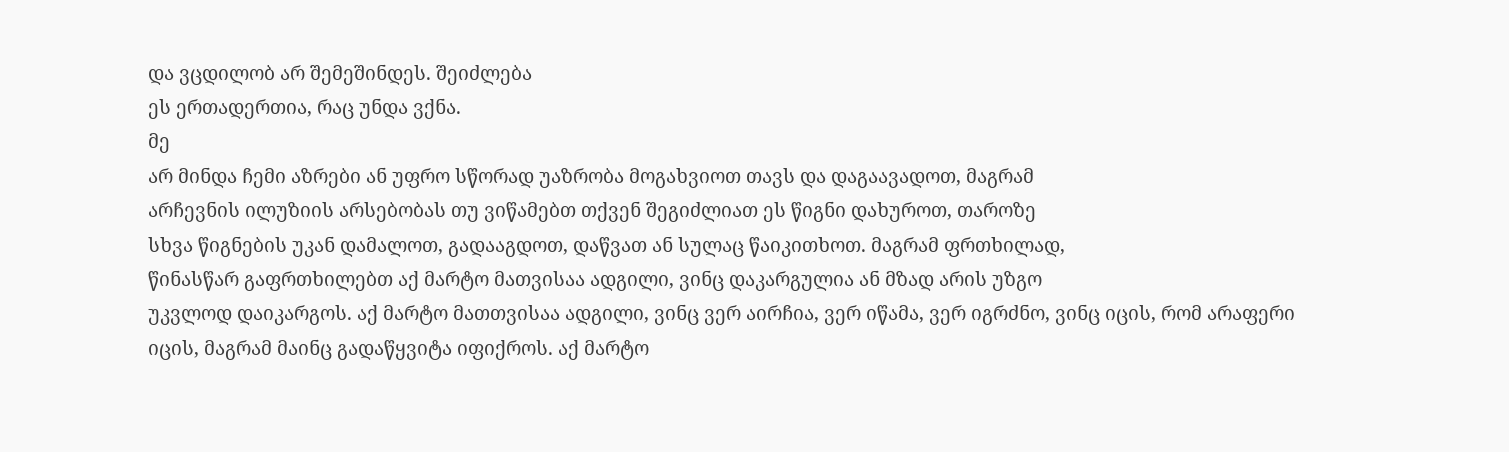და ვცდილობ არ შემეშინდეს. შეიძლება
ეს ერთადერთია, რაც უნდა ვქნა.
მე
არ მინდა ჩემი აზრები ან უფრო სწორად უაზრობა მოგახვიოთ თავს და დაგაავადოთ, მაგრამ
არჩევნის ილუზიის არსებობას თუ ვიწამებთ თქვენ შეგიძლიათ ეს წიგნი დახუროთ, თაროზე
სხვა წიგნების უკან დამალოთ, გადააგდოთ, დაწვათ ან სულაც წაიკითხოთ. მაგრამ ფრთხილად,
წინასწარ გაფრთხილებთ აქ მარტო მათვისაა ადგილი, ვინც დაკარგულია ან მზად არის უზგო
უკვლოდ დაიკარგოს. აქ მარტო მათთვისაა ადგილი, ვინც ვერ აირჩია, ვერ იწამა, ვერ იგრძნო, ვინც იცის, რომ არაფერი
იცის, მაგრამ მაინც გადაწყვიტა იფიქროს. აქ მარტო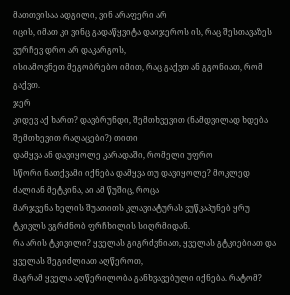მათთვისაა ადგილი, ვინ არაფერი არ
იცის, იმათ კი ვინც გადაწყვიტა დაიჯეროს ის, რაც შესთავაზეს ვურჩევ დრო არ დაკარგოს,
ისიამოვნეთ მეგობრებო იმით, რაც გაქვთ ან გგონიათ, რომ გაქვთ.
ჯერ
კიდევ აქ ხართ? დავბრუნდი, შემთხვევით (ნამდვილად ხდება შემთხევით რაღაცები?) თითი
დამყვა ან დავიყოლე კარადაში, რომელი უფრო
სწორი ნათქვამი იქნება დამყვა თუ დავიყოლე? მოკლედ ძალიან მეტკინა, აი ამ წუშიც, როცა
მარჯვენა ხელის შუათითს კლავიატურას ვუწკაპუნებ ყრუ ტკივლს ვგრძნობ ფრჩხილის სიღრმიდან.
რა არის ტკივილი? ყველას გიგრძვნიათ, ყველას გტკიებიათ და ყველას შეგიძლიათ აღწეროთ,
მაგრამ ყველა აღწერილობა განხვავებული იქნება. რატომ?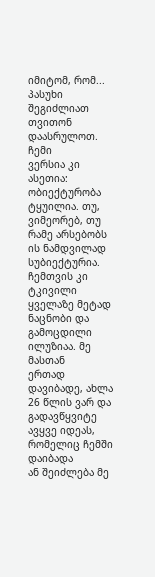იმიტომ, რომ... პასუხი შეგიძლიათ
თვითონ დაასრულოთ.
ჩემი
ვერსია კი ასეთია: ობიექტურობა ტყუილია. თუ, ვიმეორებ, თუ რამე არსებობს ის ნამდვილად
სუბიექტურია. ჩემთვის კი ტკივილი ყველაზე მეტად ნაცნობი და გამოცდილი ილუზიაა. მე მასთან
ერთად დავიბადე, ახლა 26 წლის ვარ და გადავწყვიტე ავყვე იდეას, რომელიც ჩემში დაიბადა
ან შეიძლება მე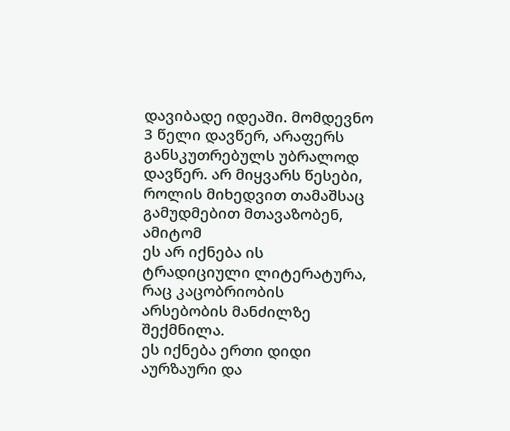დავიბადე იდეაში. მომდევნო 3 წელი დავწერ, არაფერს განსკუთრებულს უბრალოდ
დავწერ. არ მიყვარს წესები, როლის მიხედვით თამაშსაც გამუდმებით მთავაზობენ, ამიტომ
ეს არ იქნება ის ტრადიციული ლიტერატურა, რაც კაცობრიობის არსებობის მანძილზე შექმნილა.
ეს იქნება ერთი დიდი აურზაური და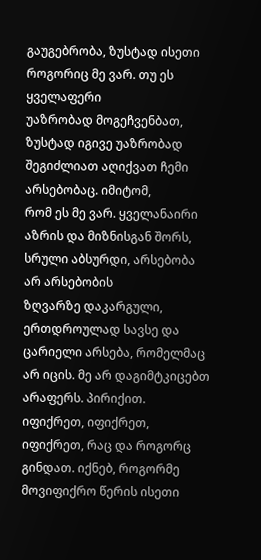გაუგებრობა, ზუსტად ისეთი როგორიც მე ვარ. თუ ეს ყველაფერი
უაზრობად მოგეჩვენბათ, ზუსტად იგივე უაზრობად შეგიძლიათ აღიქვათ ჩემი არსებობაც. იმიტომ,
რომ ეს მე ვარ. ყველანაირი აზრის და მიზნისგან შორს, სრული აბსურდი, არსებობა არ არსებობის
ზღვარზე დაკარგული, ერთდროულად სავსე და ცარიელი არსება, რომელმაც არ იცის. მე არ დაგიმტკიცებთ
არაფერს. პირიქით. იფიქრეთ, იფიქრეთ, იფიქრეთ, რაც და როგორც გინდათ. იქნებ, როგორმე
მოვიფიქრო წერის ისეთი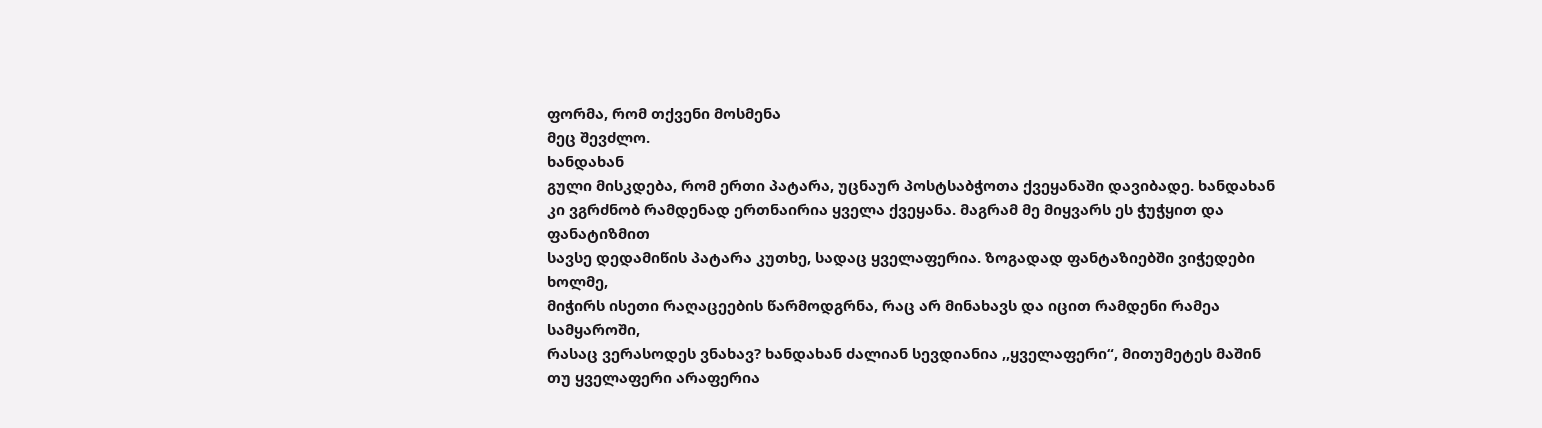ფორმა, რომ თქვენი მოსმენა
მეც შევძლო.
ხანდახან
გული მისკდება, რომ ერთი პატარა, უცნაურ პოსტსაბჭოთა ქვეყანაში დავიბადე. ხანდახან
კი ვგრძნობ რამდენად ერთნაირია ყველა ქვეყანა. მაგრამ მე მიყვარს ეს ჭუჭყით და ფანატიზმით
სავსე დედამიწის პატარა კუთხე, სადაც ყველაფერია. ზოგადად ფანტაზიებში ვიჭედები ხოლმე,
მიჭირს ისეთი რაღაცეების წარმოდგრნა, რაც არ მინახავს და იცით რამდენი რამეა სამყაროში,
რასაც ვერასოდეს ვნახავ? ხანდახან ძალიან სევდიანია ,,ყველაფერი“, მითუმეტეს მაშინ
თუ ყველაფერი არაფერია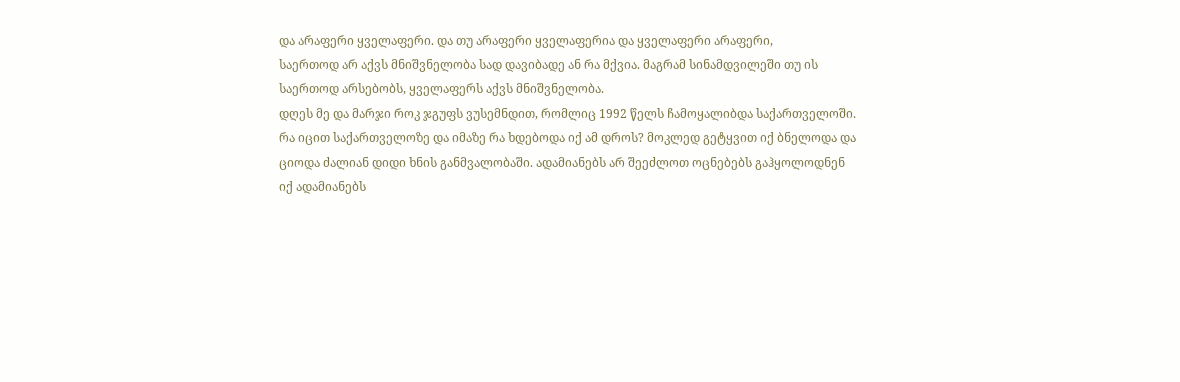და არაფერი ყველაფერი. და თუ არაფერი ყველაფერია და ყველაფერი არაფერი,
საერთოდ არ აქვს მნიშვნელობა სად დავიბადე ან რა მქვია. მაგრამ სინამდვილეში თუ ის
საერთოდ არსებობს, ყველაფერს აქვს მნიშვნელობა.
დღეს მე და მარჯი როკ ჯგუფს ვუსემნდით, რომლიც 1992 წელს ჩამოყალიბდა საქართველოში.
რა იცით საქართველოზე და იმაზე რა ხდებოდა იქ ამ დროს? მოკლედ გეტყვით იქ ბნელოდა და
ციოდა ძალიან დიდი ხნის განმვალობაში. ადამიანებს არ შეეძლოთ ოცნებებს გაჰყოლოდნენ
იქ ადამიანებს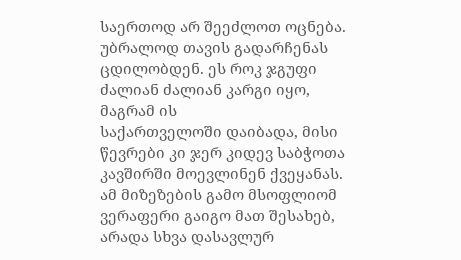საერთოდ არ შეეძლოთ ოცნება. უბრალოდ თავის გადარჩენას ცდილობდენ. ეს როკ ჯგუფი ძალიან ძალიან კარგი იყო, მაგრამ ის
საქართველოში დაიბადა, მისი წევრები კი ჯერ კიდევ საბჭოთა კავშირში მოევლინენ ქვეყანას.
ამ მიზეზების გამო მსოფლიომ ვერაფერი გაიგო მათ შესახებ, არადა სხვა დასავლურ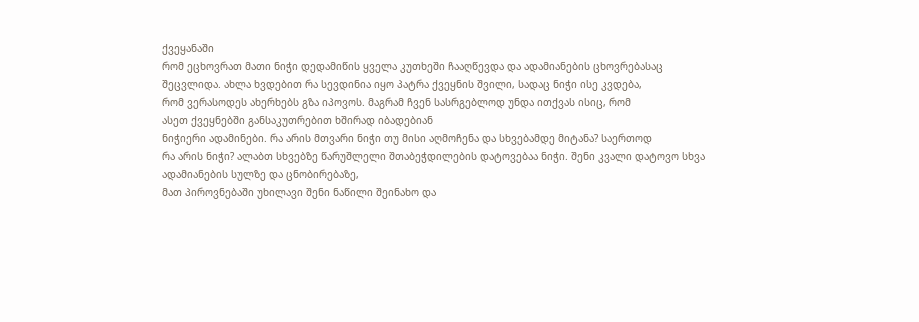ქვეყანაში
რომ ეცხოვრათ მათი ნიჭი დედამიწის ყველა კუთხეში ჩააღწევდა და ადამიანების ცხოვრებასაც
შეცვლიდა. ახლა ხვდებით რა სევდინია იყო პატრა ქვეყნის შვილი, სადაც ნიჭი ისე კვდება,
რომ ვერასოდეს ახერხებს გზა იპოვოს. მაგრამ ჩვენ სასრგებლოდ უნდა ითქვას ისიც, რომ
ასეთ ქვეყნებში განსაკუთრებით ხშირად იბადებიან
ნიჭიერი ადამინები. რა არის მთვარი ნიჭი თუ მისი აღმოჩენა და სხვებამდე მიტანა? საერთოდ
რა არის ნიჭი? ალაბთ სხვებზე წარუშლელი შთაბეჭდილების დატოვებაა ნიჭი. შენი კვალი დატოვო სხვა ადამიანების სულზე და ცნობირებაზე,
მათ პიროვნებაში უხილავი შენი ნაწილი შეინახო და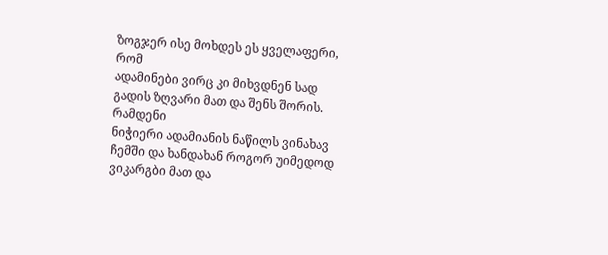ზოგჯერ ისე მოხდეს ეს ყველაფერი, რომ
ადამინები ვირც კი მიხვდნენ სად გადის ზღვარი მათ და შენს შორის.
რამდენი
ნიჭიერი ადამიანის ნაწილს ვინახავ ჩემში და ხანდახან როგორ უიმედოდ ვიკარგბი მათ და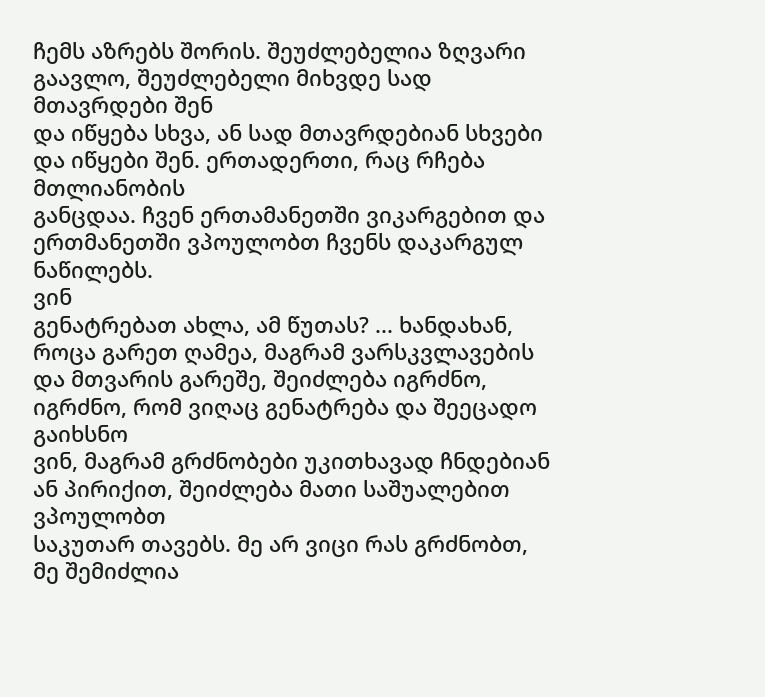ჩემს აზრებს შორის. შეუძლებელია ზღვარი გაავლო, შეუძლებელი მიხვდე სად მთავრდები შენ
და იწყება სხვა, ან სად მთავრდებიან სხვები და იწყები შენ. ერთადერთი, რაც რჩება მთლიანობის
განცდაა. ჩვენ ერთამანეთში ვიკარგებით და ერთმანეთში ვპოულობთ ჩვენს დაკარგულ ნაწილებს.
ვინ
გენატრებათ ახლა, ამ წუთას? ... ხანდახან, როცა გარეთ ღამეა, მაგრამ ვარსკვლავების
და მთვარის გარეშე, შეიძლება იგრძნო, იგრძნო, რომ ვიღაც გენატრება და შეეცადო გაიხსნო
ვინ, მაგრამ გრძნობები უკითხავად ჩნდებიან ან პირიქით, შეიძლება მათი საშუალებით ვპოულობთ
საკუთარ თავებს. მე არ ვიცი რას გრძნობთ, მე შემიძლია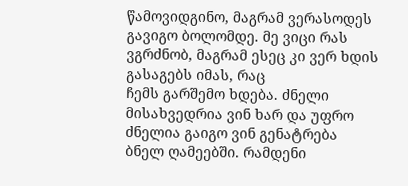წამოვიდგინო, მაგრამ ვერასოდეს
გავიგო ბოლომდე. მე ვიცი რას ვგრძნობ, მაგრამ ესეც კი ვერ ხდის გასაგებს იმას, რაც
ჩემს გარშემო ხდება. ძნელი მისახვედრია ვინ ხარ და უფრო ძნელია გაიგო ვინ გენატრება
ბნელ ღამეებში. რამდენი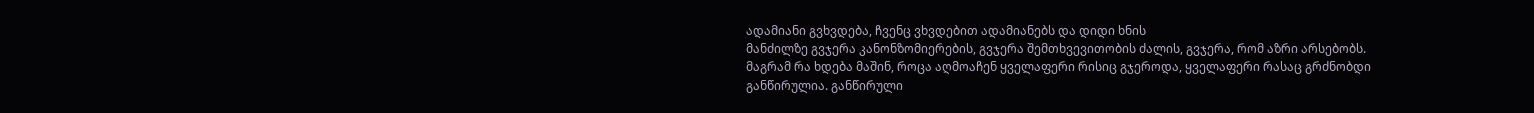ადამიანი გვხვდება, ჩვენც ვხვდებით ადამიანებს და დიდი ხნის
მანძილზე გვჯერა კანონზომიერების, გვჯერა შემთხვევითობის ძალის, გვჯერა, რომ აზრი არსებობს.
მაგრამ რა ხდება მაშინ, როცა აღმოაჩენ ყველაფერი რისიც გჯეროდა, ყველაფერი რასაც გრძნობდი
განწირულია. განწირული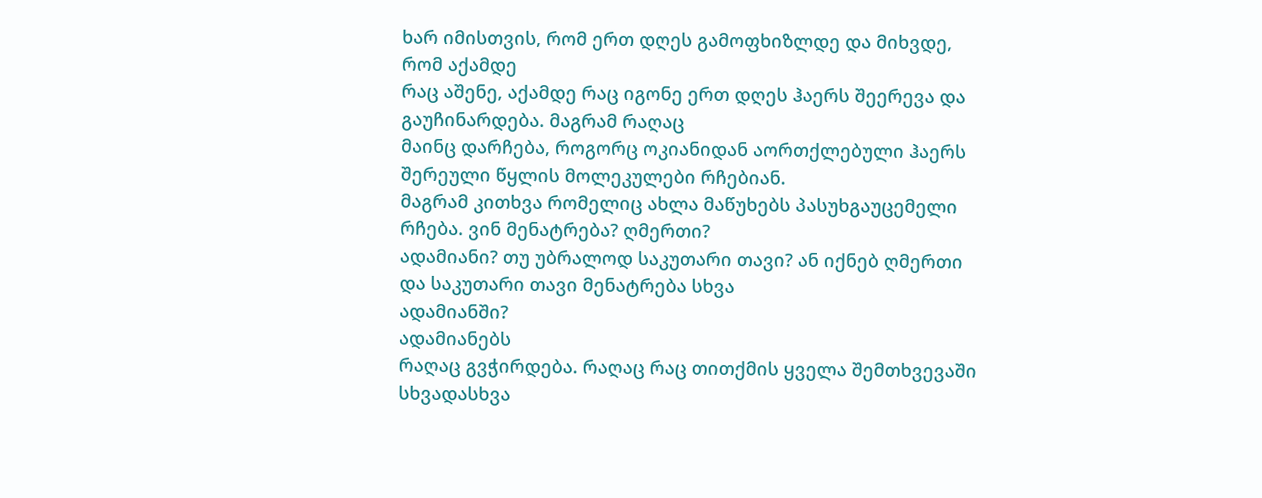ხარ იმისთვის, რომ ერთ დღეს გამოფხიზლდე და მიხვდე, რომ აქამდე
რაც აშენე, აქამდე რაც იგონე ერთ დღეს ჰაერს შეერევა და გაუჩინარდება. მაგრამ რაღაც
მაინც დარჩება, როგორც ოკიანიდან აორთქლებული ჰაერს შერეული წყლის მოლეკულები რჩებიან.
მაგრამ კითხვა რომელიც ახლა მაწუხებს პასუხგაუცემელი რჩება. ვინ მენატრება? ღმერთი?
ადამიანი? თუ უბრალოდ საკუთარი თავი? ან იქნებ ღმერთი და საკუთარი თავი მენატრება სხვა
ადამიანში?
ადამიანებს
რაღაც გვჭირდება. რაღაც რაც თითქმის ყველა შემთხვევაში სხვადასხვა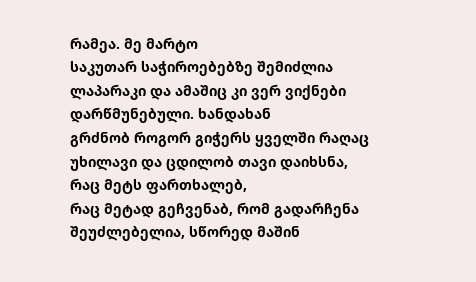რამეა. მე მარტო
საკუთარ საჭიროებებზე შემიძლია ლაპარაკი და ამაშიც კი ვერ ვიქნები დარწმუნებული. ხანდახან
გრძნობ როგორ გიჭერს ყველში რაღაც უხილავი და ცდილობ თავი დაიხსნა, რაც მეტს ფართხალებ,
რაც მეტად გეჩვენაბ, რომ გადარჩენა შეუძლებელია, სწორედ მაშინ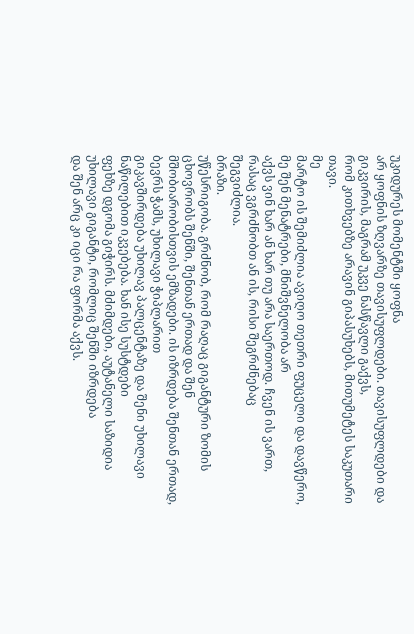უკიდურეს მომენტში ყოფნა
არ ყოფნის ზღვარზე თავისუფლდები. თავისუფლდები და გიკვირის, მაგრამ უკვე ნასწავლი გაქვს,
რომ კითხვებზე არავინ გიპასუხებს, მითუმეტეს საკუთარი თავი.
მე
მარტო ის შემიძლია ავიღო თეთრი ფუცელი და დავწერო, მე შენ მენატრები, მნიშვნელობა არ
აქვს ვინ ხარ ან ხარ თუ არა საერთოდ. ჩვენ ის ვართ, რასაც ვგრძნობთ ან ის, რისი შეგრძნებაც
შეგვიძლია.
ბრაზი.
უწესრიგობა. გრძნობ, რომ რაღაც გიგანტური ზომის ცხოვრობს შენში, შენთან ერთად და შენ
მშობიარობისთვის ემზადები. ის იზრდება შენთან ერთად, ბევრს ჭამს, უხილავი ჭიპლარით
გიკავშირდება უხილავ პალცენტაზე და შენი უხილავი ნაწილებით იკვებება. ხან ისე სუსტდები
ფეხზე დგომა გიჭირს. მძიმდები, აუტანელი საზიდია უხილავი გიგანტი, რომლიც შენში იზრდება
და შენ არც კი იცი რა ფორმა აქვს.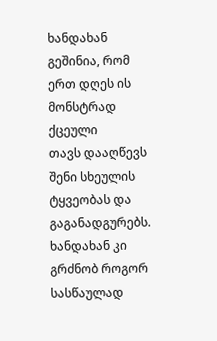ხანდახან გეშინია, რომ ერთ დღეს ის მონსტრად ქცეული
თავს დააღწევს შენი სხეულის ტყვეობას და გაგანადგურებს. ხანდახან კი გრძნობ როგორ სასწაულად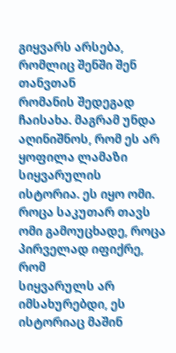გიყვარს არსება, რომლიც შენში შენ თანვთან
რომანის შედეგად ჩაისახა. მაგრამ უნდა აღინიშნოს, რომ ეს არ ყოფილა ლამაზი სიყვარულის
ისტორია. ეს იყო ომი. როცა საკუთარ თავს ომი გამოუცხადე, როცა პირველად იფიქრე, რომ
სიყვარულს არ იმსახურებდი, ეს ისტორიაც მაშინ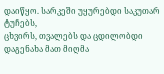დაიწყო. სარკეში უყურებდი საკუთარ ტუჩებს,
ცხვირს, თვალებს და ცდილობდი დაგენახა მათ მიღმა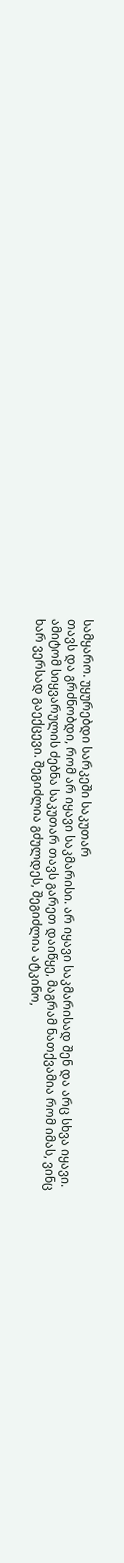სამყარო. უყურებდი სარკეში საკუთარ
თავს და გრძნობდი, რომ არ იყავი საკმარისი. არ იყავი საკმარისად შენ და არც სხვა იყავი.
ამიტომ სიყვარულის ძებნა საკუთარ თავს გარეთ დაიწყე, მაგრამ ნათქვამია რომ იმას, ვინც
ხარ ვერსად გაექცევი. შეგიძლია გძულდეს, შეგიძლია ატკინო,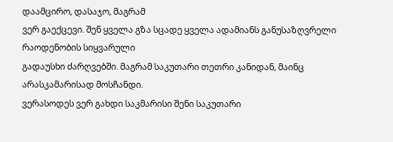დაამცირო, დასაჯო, მაგრამ
ვერ გაექცევი. შენ ყველა გზა სცადე ყველა ადამიანს განუსაზღვრელი რაოდენობის სიყვარული
გადაუსხი ძარღვებში. მაგრამ საკუთარი თეთრი კანიდან, მაინც არასკამარისად მოსჩანდი.
ვერასოდეს ვერ გახდი საკმარისი შენი საკუთარი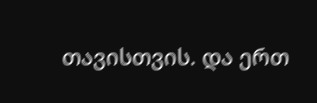თავისთვის. და ერთ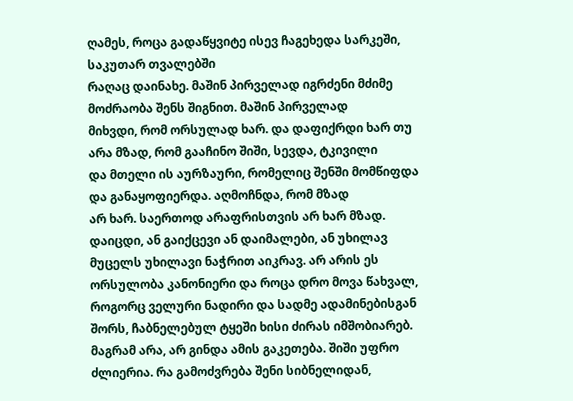ღამეს, როცა გადაწყვიტე ისევ ჩაგეხედა სარკეში, საკუთარ თვალებში
რაღაც დაინახე. მაშინ პირველად იგრძენი მძიმე მოძრაობა შენს შიგნით. მაშინ პირველად
მიხვდი, რომ ორსულად ხარ. და დაფიქრდი ხარ თუ არა მზად, რომ გააჩინო შიში, სევდა, ტკივილი
და მთელი ის აურზაური, რომელიც შენში მომწიფდა და განაყოფიერდა. აღმოჩნდა, რომ მზად
არ ხარ. საერთოდ არაფრისთვის არ ხარ მზად. დაიცდი, ან გაიქცევი ან დაიმალები, ან უხილავ
მუცელს უხილავი ნაჭრით აიკრავ. არ არის ეს ორსულობა კანონიერი და როცა დრო მოვა წახვალ,
როგორც ველური ნადირი და სადმე ადამინებისგან შორს, ჩაბნელებულ ტყეში ხისი ძირას იმშობიარებ.
მაგრამ არა, არ გინდა ამის გაკეთება. შიში უფრო ძლიერია. რა გამოძვრება შენი სიბნელიდან,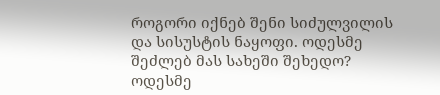როგორი იქნებ შენი სიძულვილის და სისუსტის ნაყოფი. ოდესმე შეძლებ მას სახეში შეხედო?
ოდესმე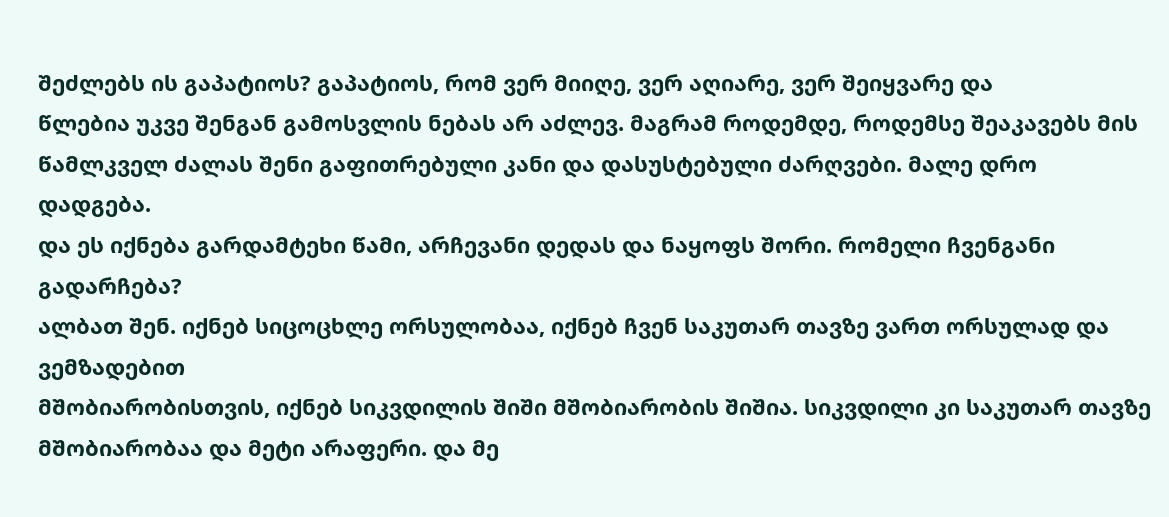შეძლებს ის გაპატიოს? გაპატიოს, რომ ვერ მიიღე, ვერ აღიარე, ვერ შეიყვარე და
წლებია უკვე შენგან გამოსვლის ნებას არ აძლევ. მაგრამ როდემდე, როდემსე შეაკავებს მის
წამლკველ ძალას შენი გაფითრებული კანი და დასუსტებული ძარღვები. მალე დრო დადგება.
და ეს იქნება გარდამტეხი წამი, არჩევანი დედას და ნაყოფს შორი. რომელი ჩვენგანი გადარჩება?
ალბათ შენ. იქნებ სიცოცხლე ორსულობაა, იქნებ ჩვენ საკუთარ თავზე ვართ ორსულად და ვემზადებით
მშობიარობისთვის, იქნებ სიკვდილის შიში მშობიარობის შიშია. სიკვდილი კი საკუთარ თავზე
მშობიარობაა და მეტი არაფერი. და მე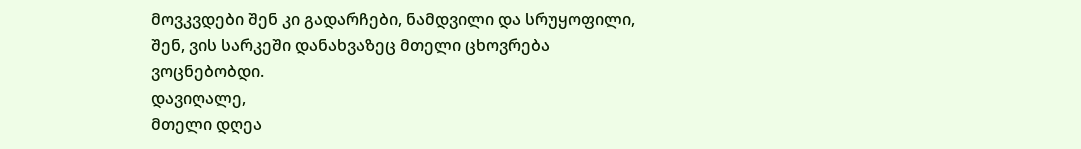მოვკვდები შენ კი გადარჩები, ნამდვილი და სრუყოფილი,
შენ, ვის სარკეში დანახვაზეც მთელი ცხოვრება
ვოცნებობდი.
დავიღალე,
მთელი დღეა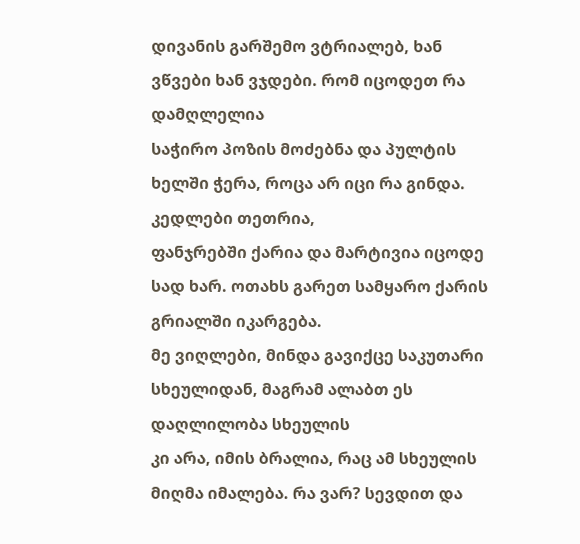დივანის გარშემო ვტრიალებ, ხან ვწვები ხან ვჯდები. რომ იცოდეთ რა დამღლელია
საჭირო პოზის მოძებნა და პულტის ხელში ჭერა, როცა არ იცი რა გინდა. კედლები თეთრია,
ფანჯრებში ქარია და მარტივია იცოდე სად ხარ. ოთახს გარეთ სამყარო ქარის გრიალში იკარგება.
მე ვიღლები, მინდა გავიქცე საკუთარი სხეულიდან, მაგრამ ალაბთ ეს დაღლილობა სხეულის
კი არა, იმის ბრალია, რაც ამ სხეულის მიღმა იმალება. რა ვარ? სევდით და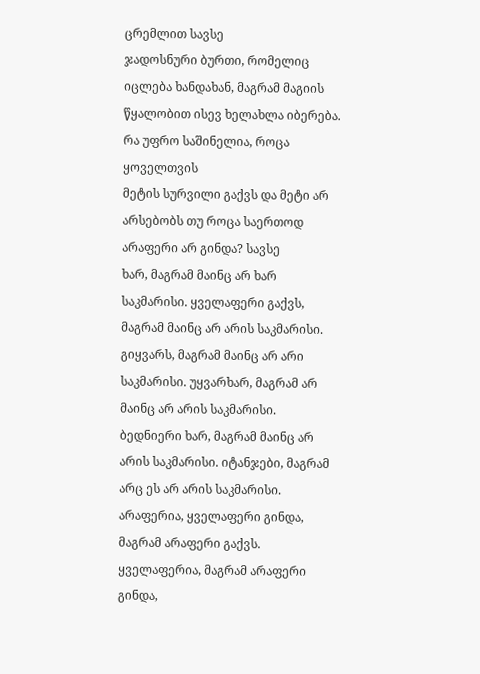ცრემლით სავსე
ჯადოსნური ბურთი, რომელიც იცლება ხანდახან, მაგრამ მაგიის წყალობით ისევ ხელახლა იბერება.
რა უფრო საშინელია, როცა ყოველთვის
მეტის სურვილი გაქვს და მეტი არ არსებობს თუ როცა საერთოდ არაფერი არ გინდა? სავსე
ხარ, მაგრამ მაინც არ ხარ საკმარისი. ყველაფერი გაქვს, მაგრამ მაინც არ არის საკმარისი.
გიყვარს, მაგრამ მაინც არ არი საკმარისი. უყვარხარ, მაგრამ არ მაინც არ არის საკმარისი.
ბედნიერი ხარ, მაგრამ მაინც არ არის საკმარისი. იტანჯები, მაგრამ არც ეს არ არის საკმარისი.
არაფერია, ყველაფერი გინდა, მაგრამ არაფერი გაქვს. ყველაფერია, მაგრამ არაფერი გინდა,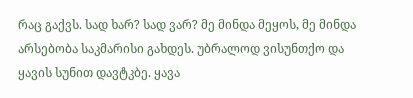რაც გაქვს. სად ხარ? სად ვარ? მე მინდა მეყოს, მე მინდა არსებობა საკმარისი გახდეს. უბრალოდ ვისუნთქო და ყავის სუნით დავტკბე. ყავა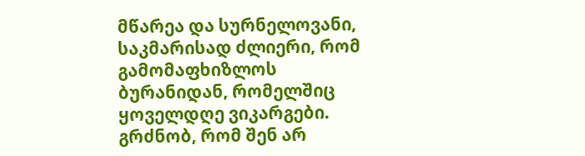მწარეა და სურნელოვანი, საკმარისად ძლიერი, რომ გამომაფხიზლოს ბურანიდან, რომელშიც
ყოველდღე ვიკარგები. გრძნობ, რომ შენ არ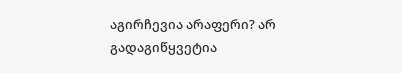აგირჩევია არაფერი? არ გადაგიწყვეტია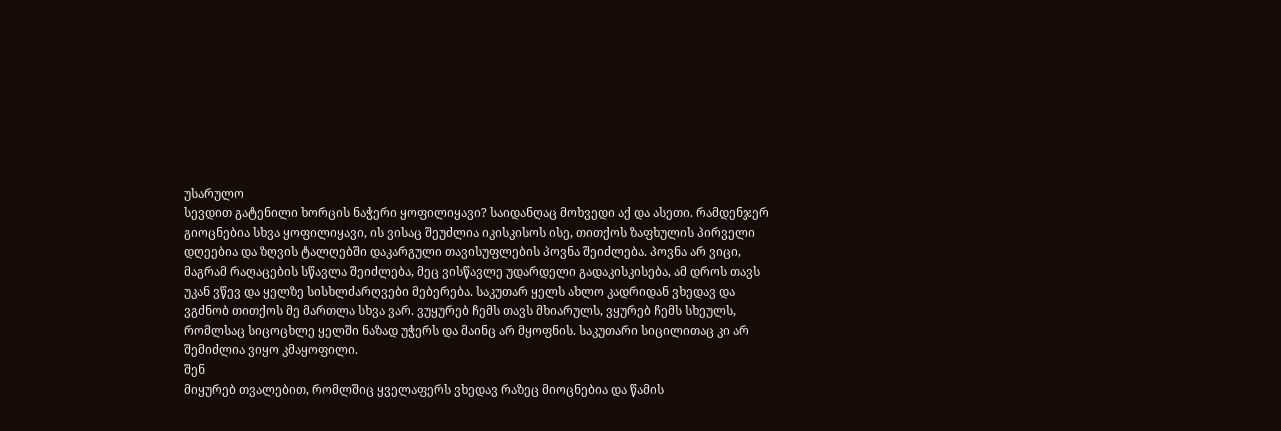უსარულო
სევდით გატენილი ხორცის ნაჭერი ყოფილიყავი? საიდანღაც მოხვედი აქ და ასეთი. რამდენჯერ
გიოცნებია სხვა ყოფილიყავი, ის ვისაც შეუძლია იკისკისოს ისე, თითქოს ზაფხულის პირველი
დღეებია და ზღვის ტალღებში დაკარგული თავისუფლების პოვნა შეიძლება. პოვნა არ ვიცი,
მაგრამ რაღაცების სწავლა შეიძლება, მეც ვისწავლე უდარდელი გადაკისკისება, ამ დროს თავს
უკან ვწევ და ყელზე სისხლძარღვები მებერება. საკუთარ ყელს ახლო კადრიდან ვხედავ და
ვგძნობ თითქოს მე მართლა სხვა ვარ. ვუყურებ ჩემს თავს მხიარულს, ვყურებ ჩემს სხეულს,
რომლსაც სიცოცხლე ყელში ნაზად უჭერს და მაინც არ მყოფნის. საკუთარი სიცილითაც კი არ შემიძლია ვიყო კმაყოფილი.
შენ
მიყურებ თვალებით, რომლშიც ყველაფერს ვხედავ რაზეც მიოცნებია და წამის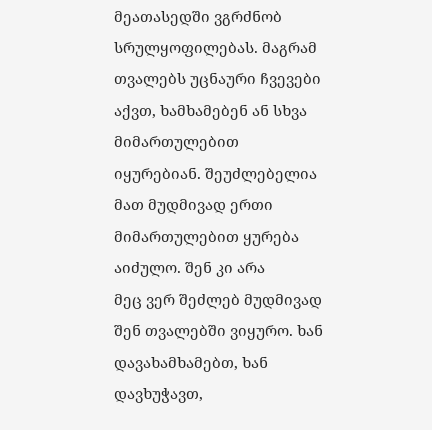მეათასედში ვგრძნობ
სრულყოფილებას. მაგრამ თვალებს უცნაური ჩვევები აქვთ, ხამხამებენ ან სხვა მიმართულებით
იყურებიან. შეუძლებელია მათ მუდმივად ერთი მიმართულებით ყურება აიძულო. შენ კი არა
მეც ვერ შეძლებ მუდმივად შენ თვალებში ვიყურო. ხან დავახამხამებთ, ხან დავხუჭავთ,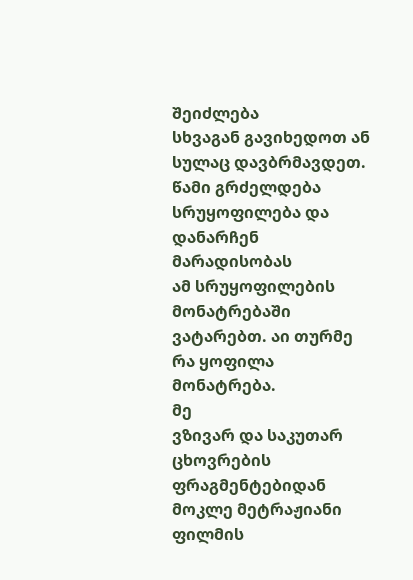შეიძლება
სხვაგან გავიხედოთ ან სულაც დავბრმავდეთ. წამი გრძელდება სრუყოფილება და დანარჩენ მარადისობას
ამ სრუყოფილების მონატრებაში ვატარებთ. აი თურმე რა ყოფილა მონატრება.
მე
ვზივარ და საკუთარ ცხოვრების ფრაგმენტებიდან მოკლე მეტრაჟიანი ფილმის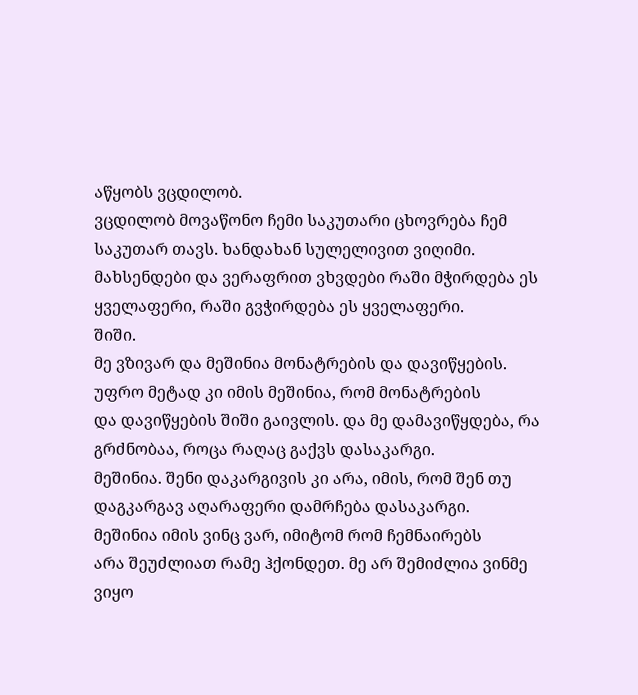აწყობს ვცდილობ.
ვცდილობ მოვაწონო ჩემი საკუთარი ცხოვრება ჩემ საკუთარ თავს. ხანდახან სულელივით ვიღიმი.
მახსენდები და ვერაფრით ვხვდები რაში მჭირდება ეს ყველაფერი, რაში გვჭირდება ეს ყველაფერი.
შიში.
მე ვზივარ და მეშინია მონატრების და დავიწყების. უფრო მეტად კი იმის მეშინია, რომ მონატრების
და დავიწყების შიში გაივლის. და მე დამავიწყდება, რა გრძნობაა, როცა რაღაც გაქვს დასაკარგი.
მეშინია. შენი დაკარგივის კი არა, იმის, რომ შენ თუ დაგკარგავ აღარაფერი დამრჩება დასაკარგი.
მეშინია იმის ვინც ვარ, იმიტომ რომ ჩემნაირებს
არა შეუძლიათ რამე ჰქონდეთ. მე არ შემიძლია ვინმე ვიყო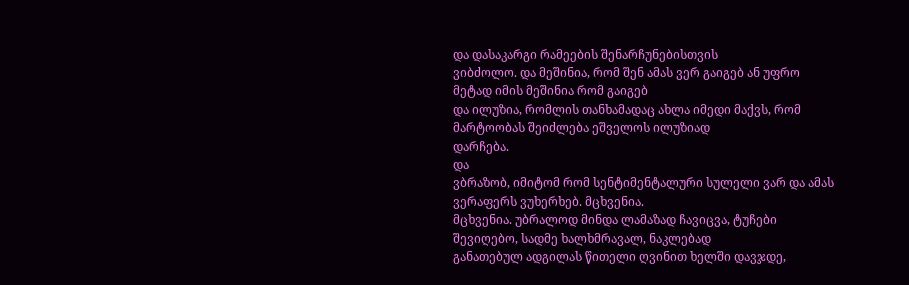და დასაკარგი რამეების შენარჩუნებისთვის
ვიბძოლო. და მეშინია, რომ შენ ამას ვერ გაიგებ ან უფრო მეტად იმის მეშინია რომ გაიგებ
და ილუზია, რომლის თანხამადაც ახლა იმედი მაქვს, რომ მარტოობას შეიძლება ეშველოს ილუზიად
დარჩება.
და
ვბრაზობ, იმიტომ რომ სენტიმენტალური სულელი ვარ და ამას ვერაფერს ვუხერხებ. მცხვენია.
მცხვენია. უბრალოდ მინდა ლამაზად ჩავიცვა, ტუჩები შევიღებო, სადმე ხალხმრავალ, ნაკლებად
განათებულ ადგილას წითელი ღვინით ხელში დავჯდე,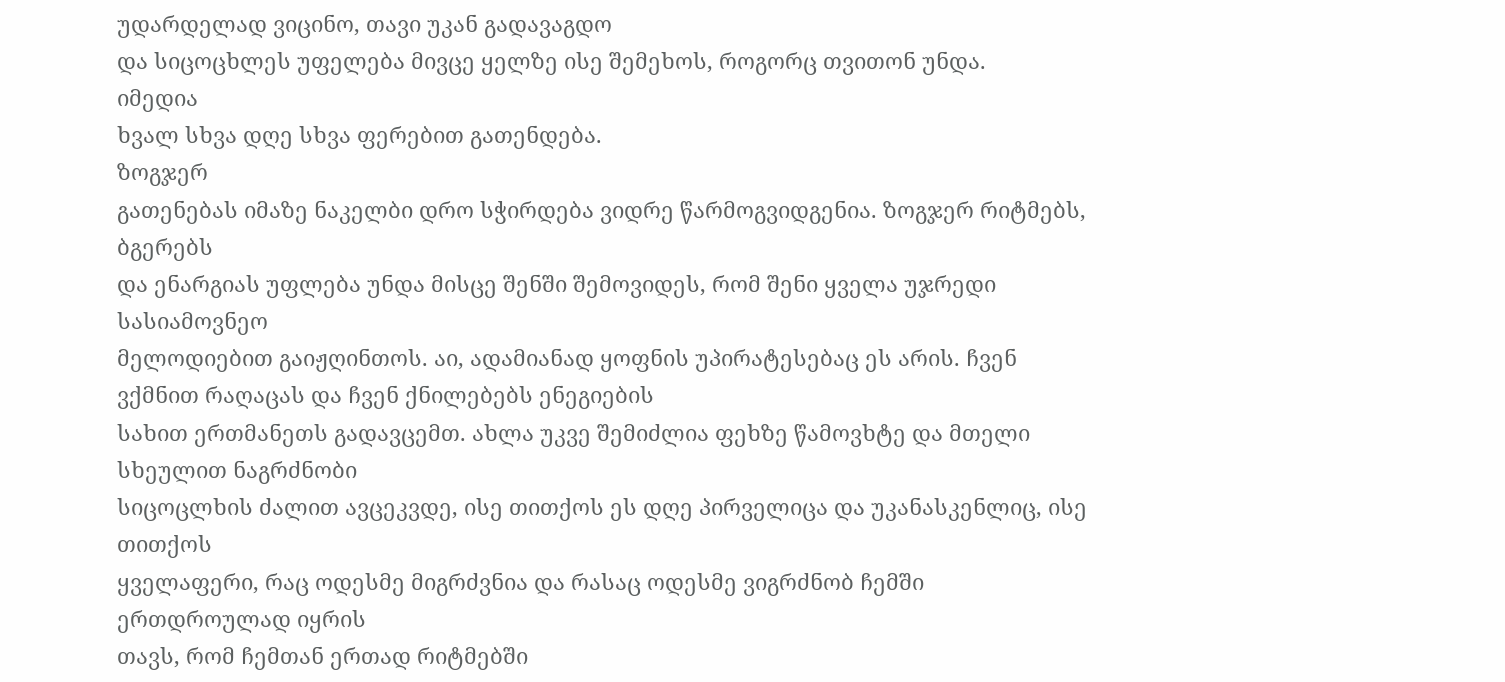უდარდელად ვიცინო, თავი უკან გადავაგდო
და სიცოცხლეს უფელება მივცე ყელზე ისე შემეხოს, როგორც თვითონ უნდა.
იმედია
ხვალ სხვა დღე სხვა ფერებით გათენდება.
ზოგჯერ
გათენებას იმაზე ნაკელბი დრო სჭირდება ვიდრე წარმოგვიდგენია. ზოგჯერ რიტმებს, ბგერებს
და ენარგიას უფლება უნდა მისცე შენში შემოვიდეს, რომ შენი ყველა უჯრედი სასიამოვნეო
მელოდიებით გაიჟღინთოს. აი, ადამიანად ყოფნის უპირატესებაც ეს არის. ჩვენ ვქმნით რაღაცას და ჩვენ ქნილებებს ენეგიების
სახით ერთმანეთს გადავცემთ. ახლა უკვე შემიძლია ფეხზე წამოვხტე და მთელი სხეულით ნაგრძნობი
სიცოცლხის ძალით ავცეკვდე, ისე თითქოს ეს დღე პირველიცა და უკანასკენლიც, ისე თითქოს
ყველაფერი, რაც ოდესმე მიგრძვნია და რასაც ოდესმე ვიგრძნობ ჩემში ერთდროულად იყრის
თავს, რომ ჩემთან ერთად რიტმებში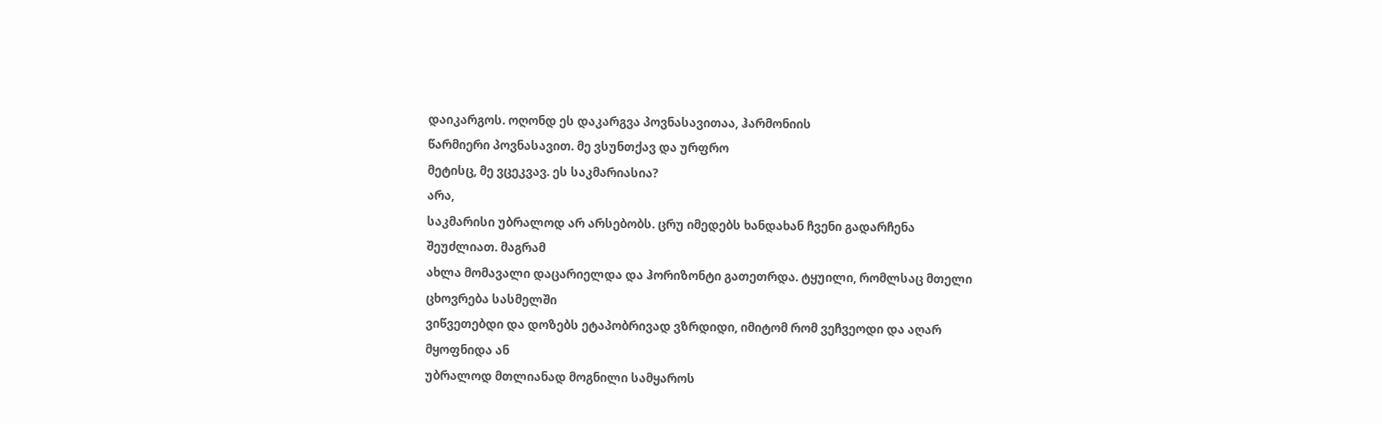დაიკარგოს. ოღონდ ეს დაკარგვა პოვნასავითაა, ჰარმონიის
წარმიერი პოვნასავით. მე ვსუნთქავ და ურფრო
მეტისც, მე ვცეკვავ. ეს საკმარიასია?
არა,
საკმარისი უბრალოდ არ არსებობს. ცრუ იმედებს ხანდახან ჩვენი გადარჩენა შეუძლიათ. მაგრამ
ახლა მომავალი დაცარიელდა და ჰორიზონტი გათეთრდა. ტყუილი, რომლსაც მთელი ცხოვრება სასმელში
ვიწვეთებდი და დოზებს ეტაპობრივად ვზრდიდი, იმიტომ რომ ვეჩვეოდი და აღარ მყოფნიდა ან
უბრალოდ მთლიანად მოგნილი სამყაროს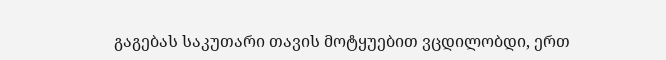გაგებას საკუთარი თავის მოტყუებით ვცდილობდი, ერთ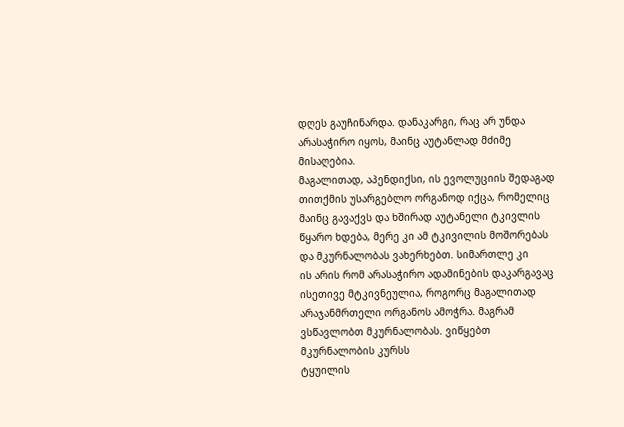დღეს გაუჩინარდა. დანაკარგი, რაც არ უნდა არასაჭირო იყოს, მაინც აუტანლად მძიმე მისაღებია.
მაგალითად, აპენდიქსი, ის ევოლუციის შედაგად თითქმის უსარგებლო ორგანოდ იქცა, რომელიც
მაინც გავაქვს და ხშირად აუტანელი ტკივლის
წყარო ხდება, მერე კი ამ ტკივილის მოშორებას და მკურნალობას ვახერხებთ. სიმართლე კი
ის არის რომ არასაჭირო ადამინების დაკარგავაც ისეთივე მტკივნეულია, როგორც მაგალითად
არაჯანმრთელი ორგანოს ამოჭრა. მაგრამ ვსწავლობთ მკურნალობას. ვიწყებთ მკურნალობის კურსს
ტყუილის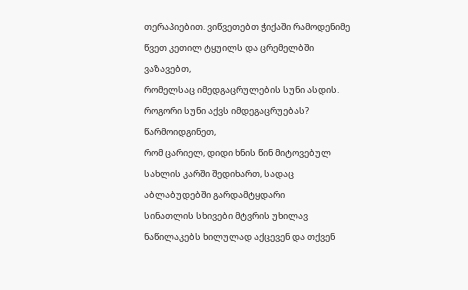თერაპიებით. ვიწვეთებთ ჭიქაში რამოდენიმე წვეთ კეთილ ტყუილს და ცრემელბში ვაზავებთ,
რომელსაც იმედგაცრულების სუნი ასდის. როგორი სუნი აქვს იმდეგაცრუებას? წარმოიდგინეთ,
რომ ცარიელ, დიდი ხნის წინ მიტოვებულ სახლის კარში შედიხართ, სადაც აბლაბუდებში გარდამტყდარი
სინათლის სხივები მტვრის უხილავ ნაწილაკებს ხილულად აქცევენ და თქვენ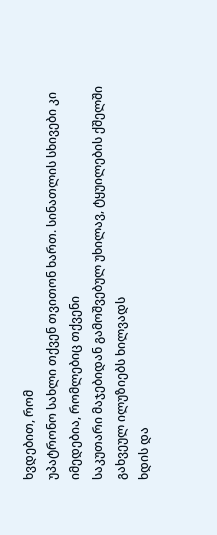ხვდებით, რომ
უპატრონო სახლი თქვენ თვითონ ხართ. სინათლის სხივები კი იმედებია, რომლებიც თქვენი
საკუთარი მაჯებიდან გამოშვებულ უხილავ, ტყუილების ქშელში გახვეულ ილუზიებს ხილვადს
ხდის და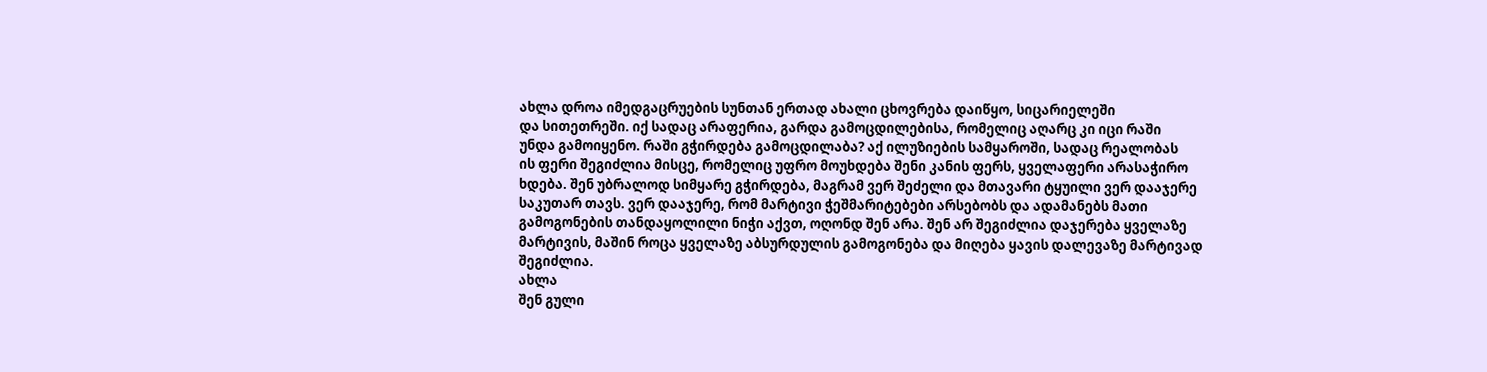ახლა დროა იმედგაცრუების სუნთან ერთად ახალი ცხოვრება დაიწყო, სიცარიელეში
და სითეთრეში. იქ სადაც არაფერია, გარდა გამოცდილებისა, რომელიც აღარც კი იცი რაში
უნდა გამოიყენო. რაში გჭირდება გამოცდილაბა? აქ ილუზიების სამყაროში, სადაც რეალობას
ის ფერი შეგიძლია მისცე, რომელიც უფრო მოუხდება შენი კანის ფერს, ყველაფერი არასაჭირო
ხდება. შენ უბრალოდ სიმყარე გჭირდება, მაგრამ ვერ შეძელი და მთავარი ტყუილი ვერ დააჯერე
საკუთარ თავს. ვერ დააჯერე, რომ მარტივი ჭეშმარიტებები არსებობს და ადამანებს მათი
გამოგონების თანდაყოლილი ნიჭი აქვთ, ოღონდ შენ არა. შენ არ შეგიძლია დაჯერება ყველაზე
მარტივის, მაშინ როცა ყველაზე აბსურდულის გამოგონება და მიღება ყავის დალევაზე მარტივად
შეგიძლია.
ახლა
შენ გული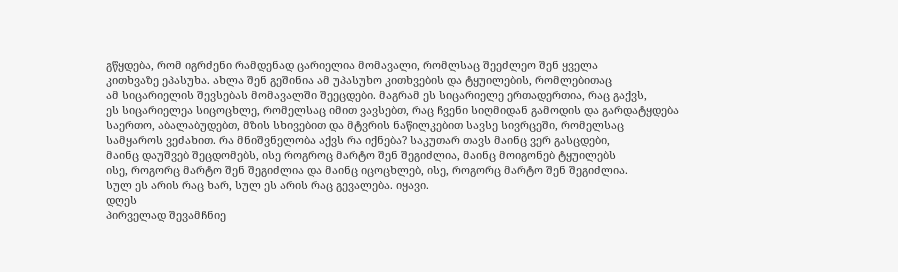გწყდება, რომ იგრძენი რამდენად ცარიელია მომავალი, რომლსაც შეეძლეო შენ ყველა
კითხვაზე ეპასუხა. ახლა შენ გეშინია ამ უპასუხო კითხვების და ტყუილების, რომლებითაც
ამ სიცარიელის შევსებას მომავალში შეეცდები. მაგრამ ეს სიცარიელე ერთადერთია, რაც გაქვს,
ეს სიცარიელეა სიცოცხლე, რომელსაც იმით ვავსებთ, რაც ჩვენი სიღმიდან გამოდის და გარდატყდება
საერთო, აბალაბუდებთ, მზის სხივებით და მტვრის ნაწილკებით სავსე სივრცეში, რომელსაც
სამყაროს ვეძახით. რა მნიშვნელობა აქვს რა იქნება? საკუთარ თავს მაინც ვერ გასცდები,
მაინც დაუშვებ შეცდომებს, ისე როგროც მარტო შენ შეგიძლია, მაინც მოიგონებ ტყუილებს
ისე, როგორც მარტო შენ შეგიძლია და მაინც იცოცხლებ, ისე, როგორც მარტო შენ შეგიძლია.
სულ ეს არის რაც ხარ, სულ ეს არის რაც გევალება. იყავი.
დღეს
პირველად შევამჩნიე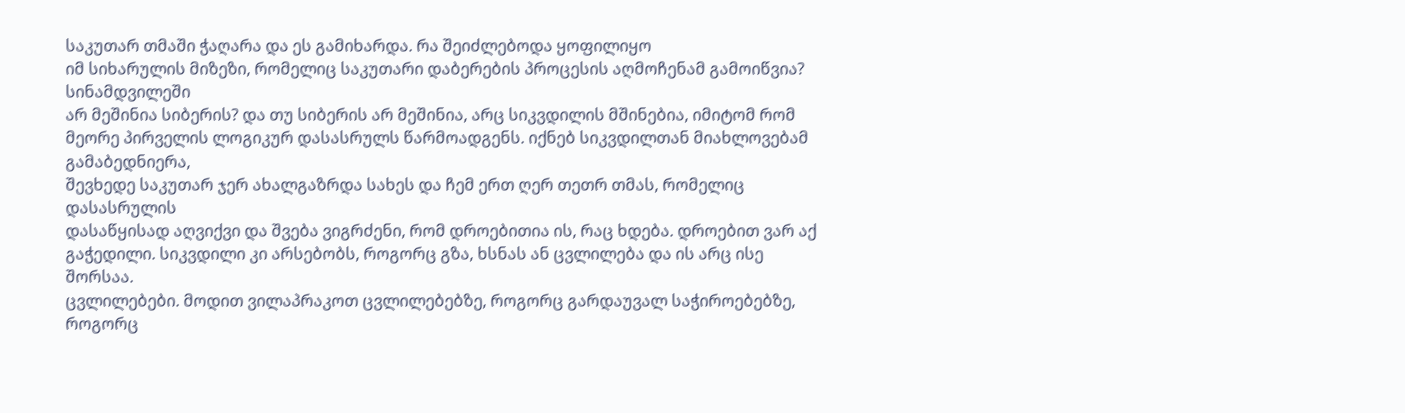საკუთარ თმაში ჭაღარა და ეს გამიხარდა. რა შეიძლებოდა ყოფილიყო
იმ სიხარულის მიზეზი, რომელიც საკუთარი დაბერების პროცესის აღმოჩენამ გამოიწვია? სინამდვილეში
არ მეშინია სიბერის? და თუ სიბერის არ მეშინია, არც სიკვდილის მშინებია, იმიტომ რომ
მეორე პირველის ლოგიკურ დასასრულს წარმოადგენს. იქნებ სიკვდილთან მიახლოვებამ გამაბედნიერა,
შევხედე საკუთარ ჯერ ახალგაზრდა სახეს და ჩემ ერთ ღერ თეთრ თმას, რომელიც დასასრულის
დასაწყისად აღვიქვი და შვება ვიგრძენი, რომ დროებითია ის, რაც ხდება. დროებით ვარ აქ
გაჭედილი. სიკვდილი კი არსებობს, როგორც გზა, ხსნას ან ცვლილება და ის არც ისე შორსაა.
ცვლილებები. მოდით ვილაპრაკოთ ცვლილებებზე, როგორც გარდაუვალ საჭიროებებზე, როგორც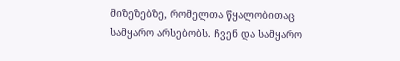მიზეზებზე, რომელთა წყალობითაც სამყარო არსებობს. ჩვენ და სამყარო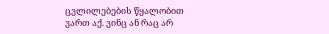ცვლილებების წყალობით
ვართ აქ. ვინც ან რაც არ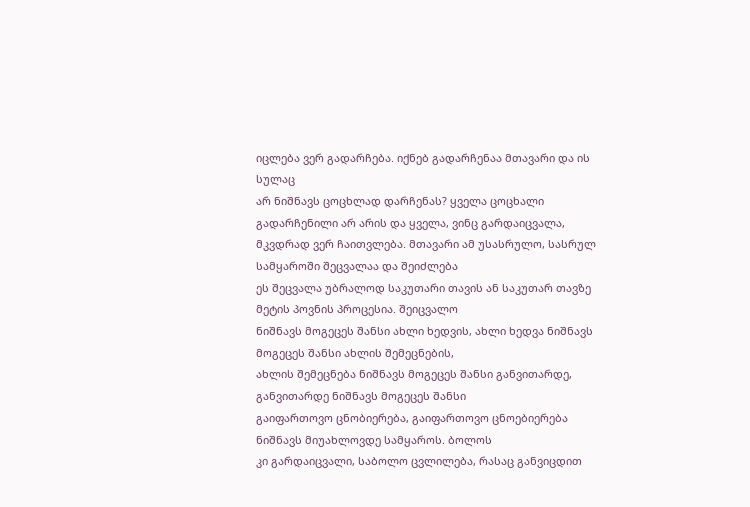იცლება ვერ გადარჩება. იქნებ გადარჩენაა მთავარი და ის სულაც
არ ნიშნავს ცოცხლად დარჩენას? ყველა ცოცხალი გადარჩენილი არ არის და ყველა, ვინც გარდაიცვალა,
მკვდრად ვერ ჩაითვლება. მთავარი ამ უსასრულო, სასრულ სამყაროში შეცვალაა და შეიძლება
ეს შეცვალა უბრალოდ საკუთარი თავის ან საკუთარ თავზე მეტის პოვნის პროცესია. შეიცვალო
ნიშნავს მოგეცეს შანსი ახლი ხედვის, ახლი ხედვა ნიშნავს მოგეცეს შანსი ახლის შემეცნების,
ახლის შემეცნება ნიშნავს მოგეცეს შანსი განვითარდე, განვითარდე ნიშნავს მოგეცეს შანსი
გაიფართოვო ცნობიერება, გაიფართოვო ცნოებიერება ნიშნავს მიუახლოვდე სამყაროს. ბოლოს
კი გარდაიცვალი, საბოლო ცვლილება, რასაც განვიცდით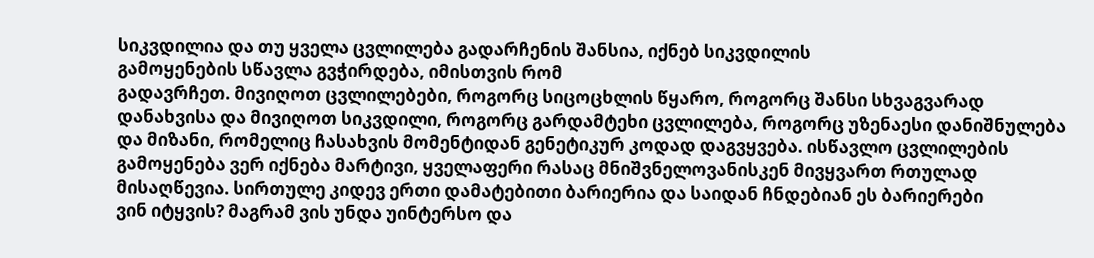სიკვდილია და თუ ყველა ცვლილება გადარჩენის შანსია, იქნებ სიკვდილის
გამოყენების სწავლა გვჭირდება, იმისთვის რომ
გადავრჩეთ. მივიღოთ ცვლილებები, როგორც სიცოცხლის წყარო, როგორც შანსი სხვაგვარად
დანახვისა და მივიღოთ სიკვდილი, როგორც გარდამტეხი ცვლილება, როგორც უზენაესი დანიშნულება
და მიზანი, რომელიც ჩასახვის მომენტიდან გენეტიკურ კოდად დაგვყვება. ისწავლო ცვლილების
გამოყენება ვერ იქნება მარტივი, ყველაფერი რასაც მნიშვნელოვანისკენ მივყვართ რთულად
მისაღწევია. სირთულე კიდევ ერთი დამატებითი ბარიერია და საიდან ჩნდებიან ეს ბარიერები
ვინ იტყვის? მაგრამ ვის უნდა უინტერსო და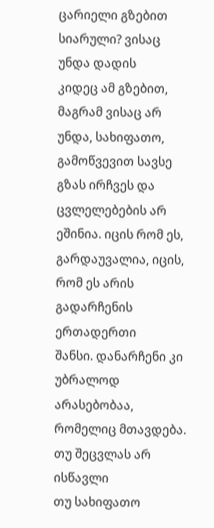ცარიელი გზებით სიარული? ვისაც უნდა დადის
კიდეც ამ გზებით, მაგრამ ვისაც არ უნდა, სახიფათო, გამოწვევით სავსე გზას ირჩვეს და
ცვლელებების არ ეშინია. იცის რომ ეს, გარდაუვალია, იცის, რომ ეს არის გადარჩენის ერთადერთი
შანსი. დანარჩენი კი უბრალოდ არასებობაა, რომელიც მთავდება. თუ შეცვლას არ ისწავლი
თუ სახიფათო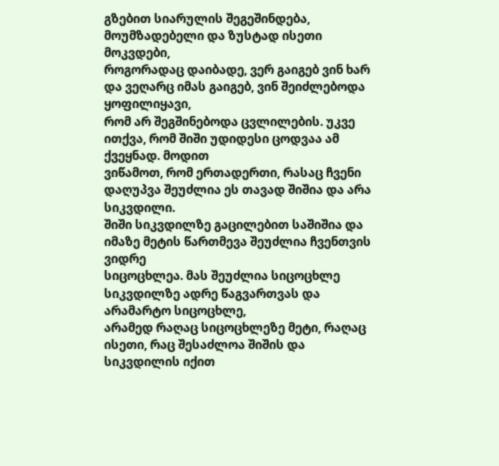გზებით სიარულის შეგეშინდება, მოუმზადებელი და ზუსტად ისეთი მოკვდები,
როგორადაც დაიბადე, ვერ გაიგებ ვინ ხარ და ვეღარც იმას გაიგებ, ვინ შეიძლებოდა ყოფილიყავი,
რომ არ შეგშინებოდა ცვლილების. უკვე ითქვა, რომ შიში უდიდესი ცოდვაა ამ ქვეყნად. მოდით
ვიწამოთ, რომ ერთადერთი, რასაც ჩვენი დაღუპვა შეუძლია ეს თავად შიშია და არა სიკვდილი.
შიში სიკვდილზე გაცილებით საშიშია და იმაზე მეტის წართმევა შეუძლია ჩვენთვის ვიდრე
სიცოცხლეა. მას შეუძლია სიცოცხლე სიკვდილზე ადრე წაგვართვას და არამარტო სიცოცხლე,
არამედ რაღაც სიცოცხლეზე მეტი, რაღაც ისეთი, რაც შესაძლოა შიშის და სიკვდილის იქით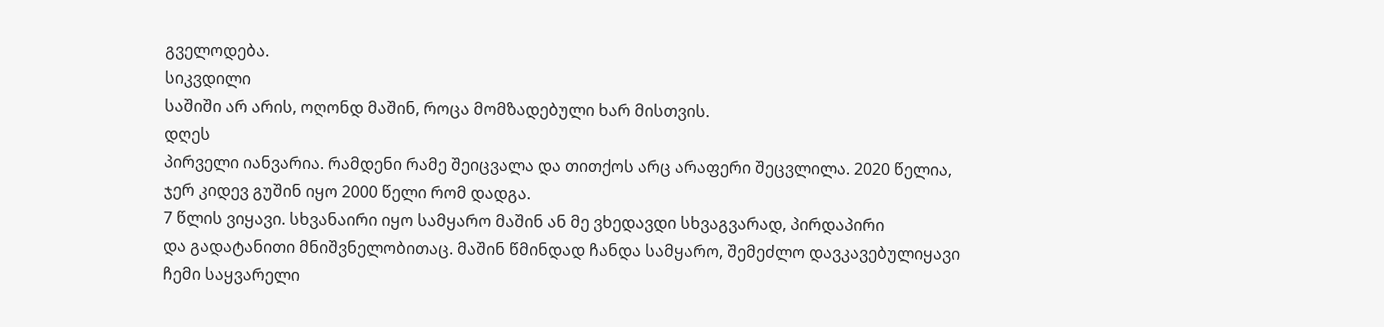გველოდება.
სიკვდილი
საშიში არ არის, ოღონდ მაშინ, როცა მომზადებული ხარ მისთვის.
დღეს
პირველი იანვარია. რამდენი რამე შეიცვალა და თითქოს არც არაფერი შეცვლილა. 2020 წელია,
ჯერ კიდევ გუშინ იყო 2000 წელი რომ დადგა.
7 წლის ვიყავი. სხვანაირი იყო სამყარო მაშინ ან მე ვხედავდი სხვაგვარად, პირდაპირი
და გადატანითი მნიშვნელობითაც. მაშინ წმინდად ჩანდა სამყარო, შემეძლო დავკავებულიყავი
ჩემი საყვარელი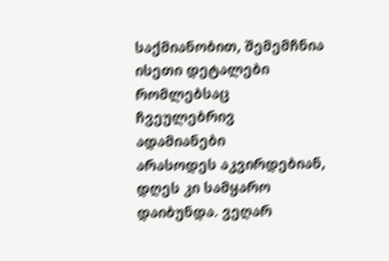საქმიანობით, შემემჩნია ისეთი დეტალები რომლებსაც ჩვეულებრივ ადამიანები
არასოდეს აკვირდებიან, დღეს კი სამყარო დაიბუნდა. ვეღარ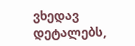ვხედავ დეტალებს,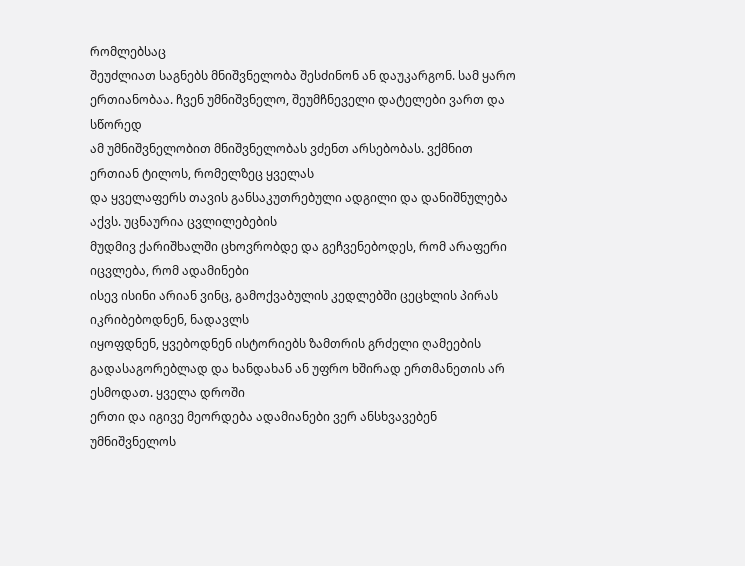რომლებსაც
შეუძლიათ საგნებს მნიშვნელობა შესძინონ ან დაუკარგონ. სამ ყარო ერთიანობაა. ჩვენ უმნიშვნელო, შეუმჩნეველი დატელები ვართ და სწორედ
ამ უმნიშვნელობით მნიშვნელობას ვძენთ არსებობას. ვქმნით ერთიან ტილოს, რომელზეც ყველას
და ყველაფერს თავის განსაკუთრებული ადგილი და დანიშნულება აქვს. უცნაურია ცვლილებების
მუდმივ ქარიშხალში ცხოვრობდე და გეჩვენებოდეს, რომ არაფერი იცვლება, რომ ადამინები
ისევ ისინი არიან ვინც, გამოქვაბულის კედლებში ცეცხლის პირას იკრიბებოდნენ, ნადავლს
იყოფდნენ, ყვებოდნენ ისტორიებს ზამთრის გრძელი ღამეების გადასაგორებლად და ხანდახან ან უფრო ხშირად ერთმანეთის არ ესმოდათ. ყველა დროში
ერთი და იგივე მეორდება ადამიანები ვერ ანსხვავებენ უმნიშვნელოს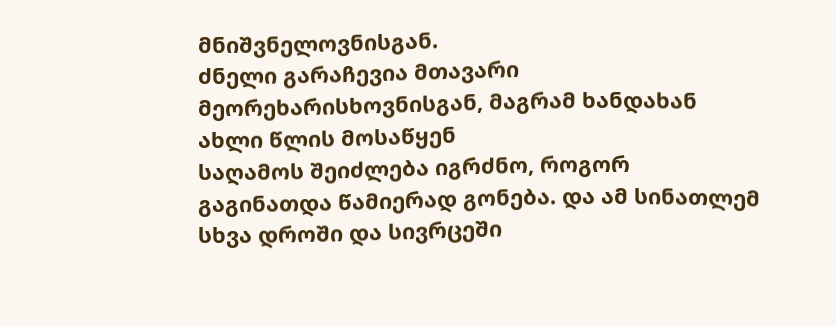მნიშვნელოვნისგან.
ძნელი გარაჩევია მთავარი მეორეხარისხოვნისგან, მაგრამ ხანდახან ახლი წლის მოსაწყენ
საღამოს შეიძლება იგრძნო, როგორ გაგინათდა წამიერად გონება. და ამ სინათლემ სხვა დროში და სივრცეში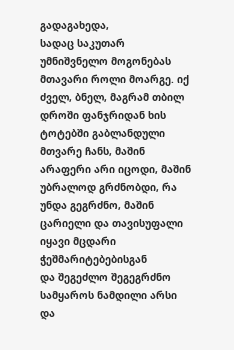გადაგახედა,
სადაც საკუთარ უმნიშვნელო მოგონებას მთავარი როლი მოარგე. იქ ძველ, ბნელ, მაგრამ თბილ
დროში ფანჯრიდან ხის ტოტებში გაბლანდული მთვარე ჩანს, მაშინ არაფერი არი იცოდი, მაშინ
უბრალოდ გრძნობდი, რა უნდა გეგრძნო, მაშინ ცარიელი და თავისუფალი იყავი მცდარი ჭეშმარიტებებისგან
და შეგეძლო შეგეგრძნო სამყაროს ნამდილი არსი და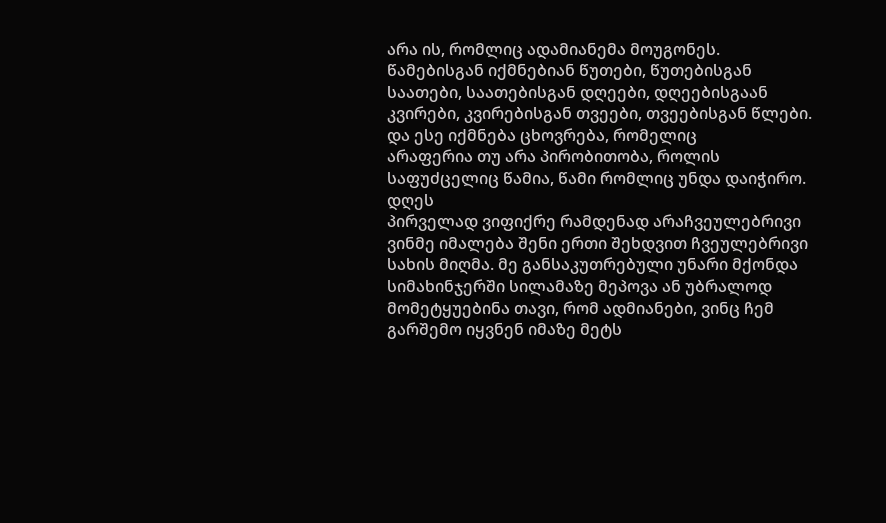არა ის, რომლიც ადამიანემა მოუგონეს.
წამებისგან იქმნებიან წუთები, წუთებისგან საათები, საათებისგან დღეები, დღეებისგაან
კვირები, კვირებისგან თვეები, თვეებისგან წლები. და ესე იქმნება ცხოვრება, რომელიც
არაფერია თუ არა პირობითობა, როლის საფუძცელიც წამია, წამი რომლიც უნდა დაიჭირო.
დღეს
პირველად ვიფიქრე რამდენად არაჩვეულებრივი ვინმე იმალება შენი ერთი შეხდვით ჩვეულებრივი
სახის მიღმა. მე განსაკუთრებული უნარი მქონდა სიმახინჯერში სილამაზე მეპოვა ან უბრალოდ
მომეტყუებინა თავი, რომ ადმიანები, ვინც ჩემ გარშემო იყვნენ იმაზე მეტს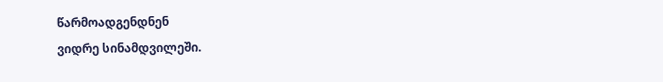წარმოადგენდნენ
ვიდრე სინამდვილეში.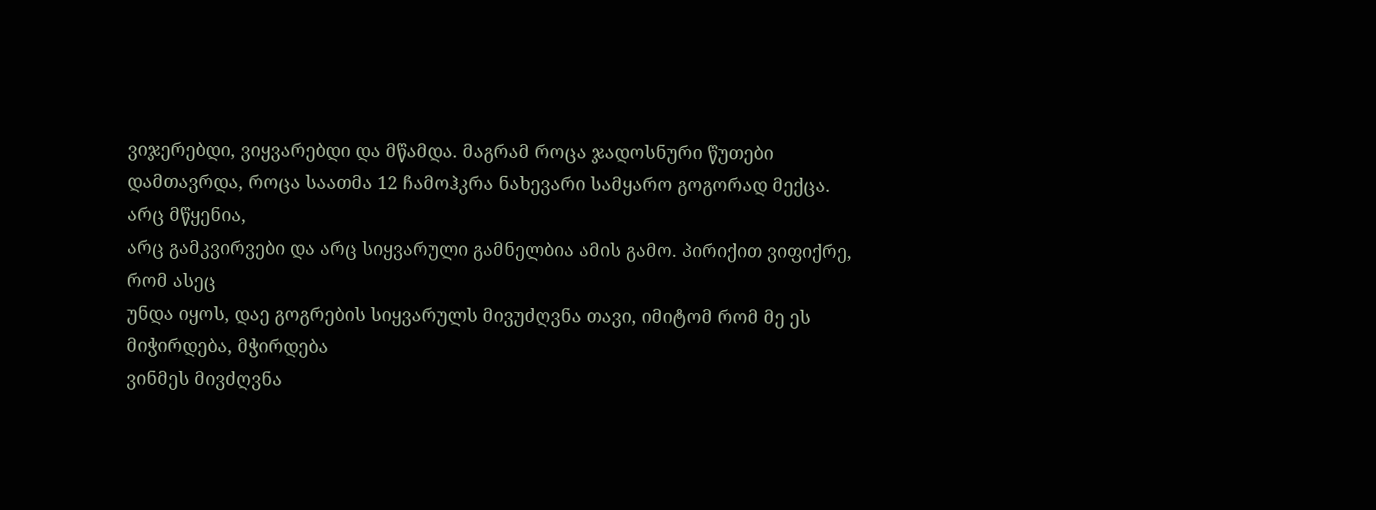ვიჯერებდი, ვიყვარებდი და მწამდა. მაგრამ როცა ჯადოსნური წუთები
დამთავრდა, როცა საათმა 12 ჩამოჰკრა ნახევარი სამყარო გოგორად მექცა. არც მწყენია,
არც გამკვირვები და არც სიყვარული გამნელბია ამის გამო. პირიქით ვიფიქრე, რომ ასეც
უნდა იყოს, დაე გოგრების სიყვარულს მივუძღვნა თავი, იმიტომ რომ მე ეს მიჭირდება, მჭირდება
ვინმეს მივძღვნა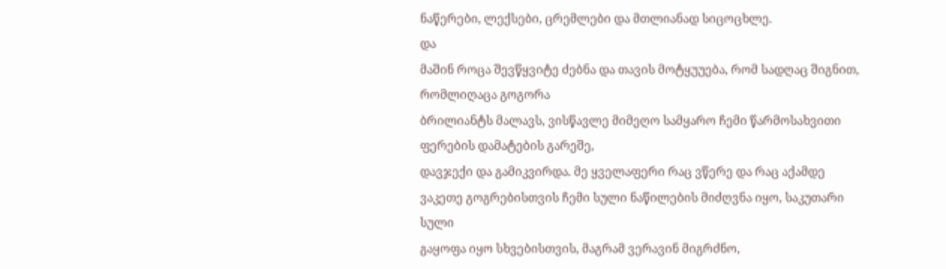ნაწერები, ლექსები, ცრემლები და მთლიანად სიცოცხლე.
და
მაშინ როცა შევწყვიტე ძებნა და თავის მოტყუუება, რომ სადღაც შიგნით, რომლიღაცა გოგორა
ბრილიანტს მალავს, ვისწავლე მიმეღო სამყარო ჩემი წარმოსახვითი ფერების დამატების გარეშე,
დავჯექი და გამიკვირდა. მე ყველაფერი რაც ვწერე და რაც აქამდე ვაკეთე გოგრებისთვის ჩემი სული ნაწილების მიძღვნა იყო, საკუთარი სული
გაყოფა იყო სხვებისთვის, მაგრამ ვერავინ მიგრძნო,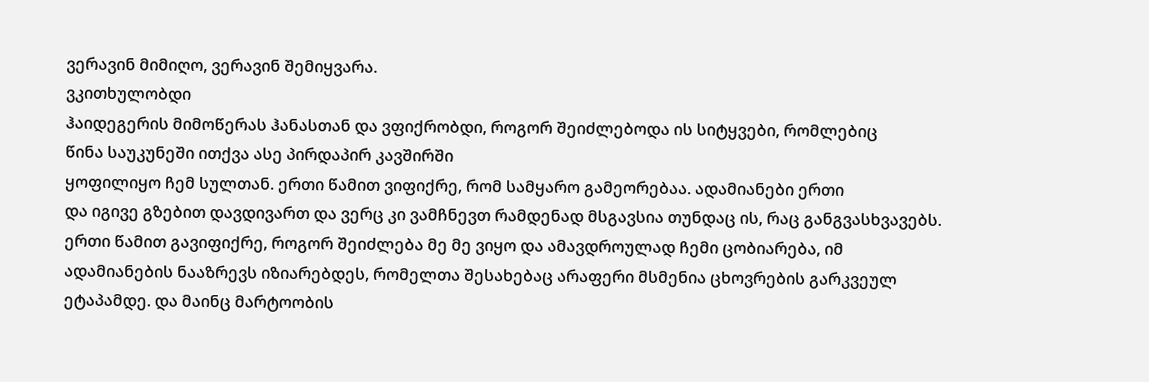ვერავინ მიმიღო, ვერავინ შემიყვარა.
ვკითხულობდი
ჰაიდეგერის მიმოწერას ჰანასთან და ვფიქრობდი, როგორ შეიძლებოდა ის სიტყვები, რომლებიც
წინა საუკუნეში ითქვა ასე პირდაპირ კავშირში
ყოფილიყო ჩემ სულთან. ერთი წამით ვიფიქრე, რომ სამყარო გამეორებაა. ადამიანები ერთი
და იგივე გზებით დავდივართ და ვერც კი ვამჩნევთ რამდენად მსგავსია თუნდაც ის, რაც განგვასხვავებს.
ერთი წამით გავიფიქრე, როგორ შეიძლება მე მე ვიყო და ამავდროულად ჩემი ცობიარება, იმ
ადამიანების ნააზრევს იზიარებდეს, რომელთა შესახებაც არაფერი მსმენია ცხოვრების გარკვეულ
ეტაპამდე. და მაინც მარტოობის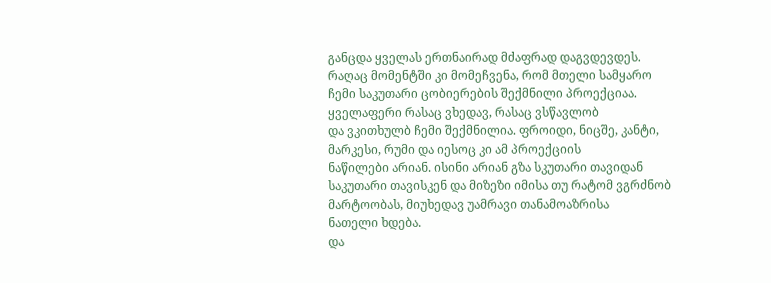განცდა ყველას ერთნაირად მძაფრად დაგვდევდეს. რაღაც მომენტში კი მომეჩვენა, რომ მთელი სამყარო
ჩემი საკუთარი ცობიერების შექმნილი პროექციაა. ყველაფერი რასაც ვხედავ, რასაც ვსწავლობ
და ვკითხულბ ჩემი შექმნილია. ფროიდი, ნიცშე, კანტი, მარკესი, რუმი და იესოც კი ამ პროექციის
ნაწილები არიან. ისინი არიან გზა სკუთარი თავიდან
საკუთარი თავისკენ და მიზეზი იმისა თუ რატომ ვგრძნობ მარტოობას, მიუხედავ უამრავი თანამოაზრისა
ნათელი ხდება.
და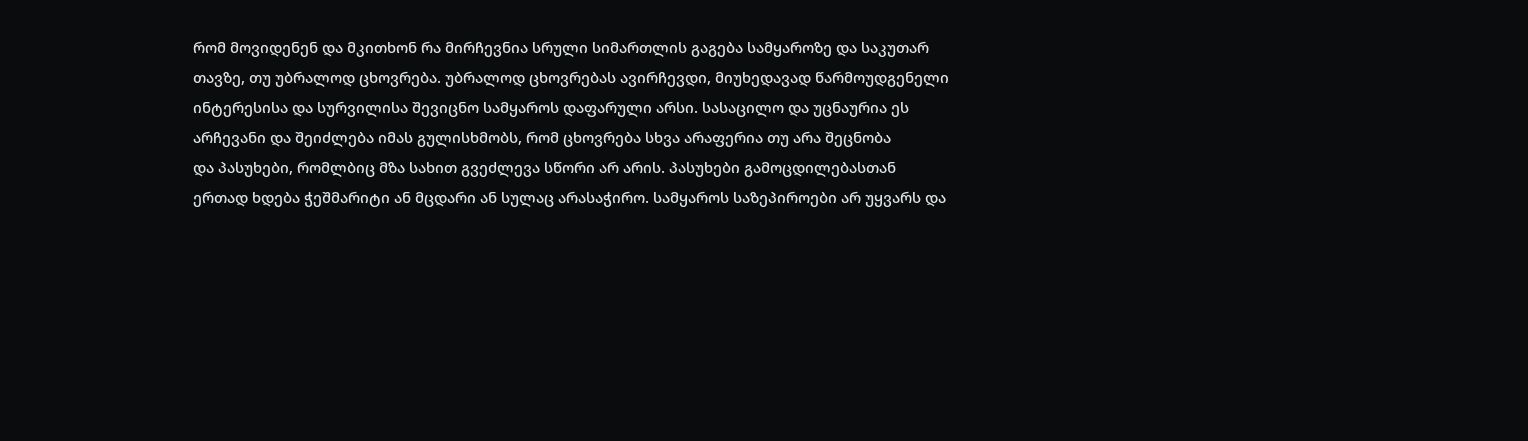რომ მოვიდენენ და მკითხონ რა მირჩევნია სრული სიმართლის გაგება სამყაროზე და საკუთარ
თავზე, თუ უბრალოდ ცხოვრება. უბრალოდ ცხოვრებას ავირჩევდი, მიუხედავად წარმოუდგენელი
ინტერესისა და სურვილისა შევიცნო სამყაროს დაფარული არსი. სასაცილო და უცნაურია ეს
არჩევანი და შეიძლება იმას გულისხმობს, რომ ცხოვრება სხვა არაფერია თუ არა შეცნობა
და პასუხები, რომლბიც მზა სახით გვეძლევა სწორი არ არის. პასუხები გამოცდილებასთან
ერთად ხდება ჭეშმარიტი ან მცდარი ან სულაც არასაჭირო. სამყაროს საზეპიროები არ უყვარს და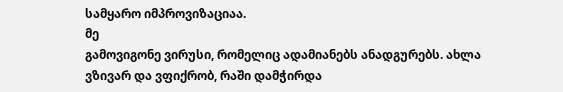სამყარო იმპროვიზაციაა.
მე
გამოვიგონე ვირუსი, რომელიც ადამიანებს ანადგურებს. ახლა ვზივარ და ვფიქრობ, რაში დამჭირდა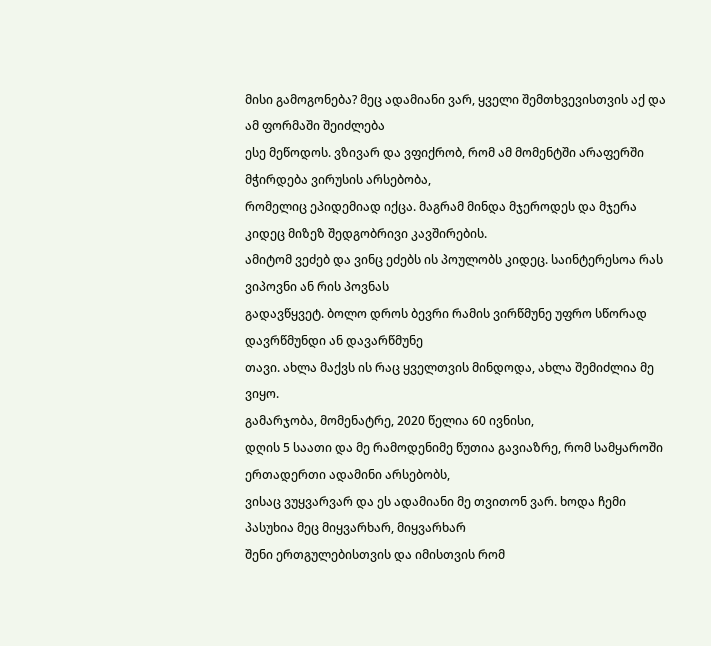მისი გამოგონება? მეც ადამიანი ვარ, ყველი შემთხვევისთვის აქ და ამ ფორმაში შეიძლება
ესე მეწოდოს. ვზივარ და ვფიქრობ, რომ ამ მომენტში არაფერში მჭირდება ვირუსის არსებობა,
რომელიც ეპიდემიად იქცა. მაგრამ მინდა მჯეროდეს და მჯერა კიდეც მიზეზ შედგობრივი კავშირების.
ამიტომ ვეძებ და ვინც ეძებს ის პოულობს კიდეც. საინტერესოა რას ვიპოვნი ან რის პოვნას
გადავწყვეტ. ბოლო დროს ბევრი რამის ვირწმუნე უფრო სწორად დავრწმუნდი ან დავარწმუნე
თავი. ახლა მაქვს ის რაც ყველთვის მინდოდა, ახლა შემიძლია მე ვიყო.
გამარჯობა, მომენატრე, 2020 წელია 60 ივნისი,
დღის 5 საათი და მე რამოდენიმე წუთია გავიაზრე, რომ სამყაროში ერთადერთი ადამინი არსებობს,
ვისაც ვუყვარვარ და ეს ადამიანი მე თვითონ ვარ. ხოდა ჩემი პასუხია მეც მიყვარხარ, მიყვარხარ
შენი ერთგულებისთვის და იმისთვის რომ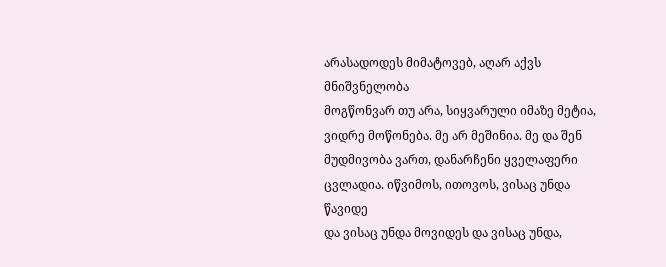არასადოდეს მიმატოვებ, აღარ აქვს მნიშვნელობა
მოგწონვარ თუ არა, სიყვარული იმაზე მეტია, ვიდრე მოწონება. მე არ მეშინია. მე და შენ
მუდმივობა ვართ, დანარჩენი ყველაფერი ცვლადია. იწვიმოს, ითოვოს, ვისაც უნდა წავიდე
და ვისაც უნდა მოვიდეს და ვისაც უნდა,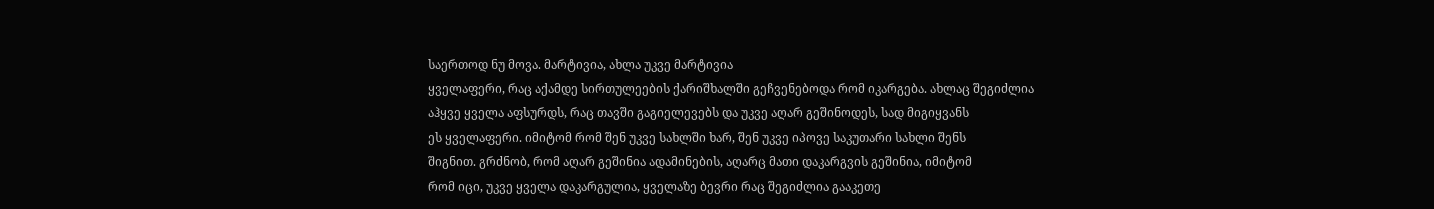საერთოდ ნუ მოვა. მარტივია, ახლა უკვე მარტივია
ყველაფერი, რაც აქამდე სირთულეების ქარიშხალში გეჩვენებოდა რომ იკარგება. ახლაც შეგიძლია
აჰყვე ყველა აფსურდს, რაც თავში გაგიელევებს და უკვე აღარ გეშინოდეს, სად მიგიყვანს
ეს ყველაფერი. იმიტომ რომ შენ უკვე სახლში ხარ, შენ უკვე იპოვე საკუთარი სახლი შენს
შიგნით. გრძნობ, რომ აღარ გეშინია ადამინების, აღარც მათი დაკარგვის გეშინია, იმიტომ
რომ იცი, უკვე ყველა დაკარგულია, ყველაზე ბევრი რაც შეგიძლია გააკეთე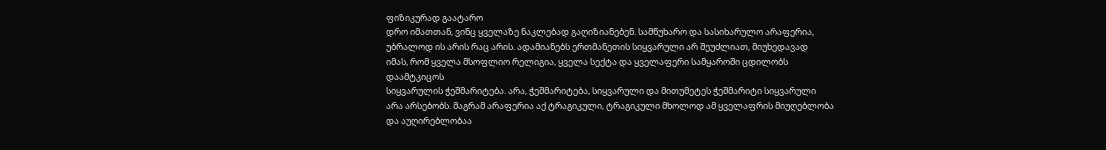ფიზიკურად გაატარო
დრო იმათთან, ვინც ყველაზე ნაკლებად გაღიზიანებენ. სამწუხარო და სასიხარულო არაფერია,
უბრალოდ ის არის რაც არის. ადამიანებს ერთმანეთის სიყვარული არ შეუძლიათ, მიუხედავად
იმას, რომ ყველა მსოფლიო რელიგია, ყველა სექტა და ყველაფერი სამყაროში ცდილობს დაამტკიცოს
სიყვარულის ჭეშმარიტება. არა, ჭეშმარიტება, სიყვარული და მითუმეტეს ჭეშმარიტი სიყვარული
არა არსებობს. მაგრამ არაფერია აქ ტრაგიკული, ტრაგიკული მხოლოდ ამ ყველაფრის მიუღებლობა
და აუღირებლობაა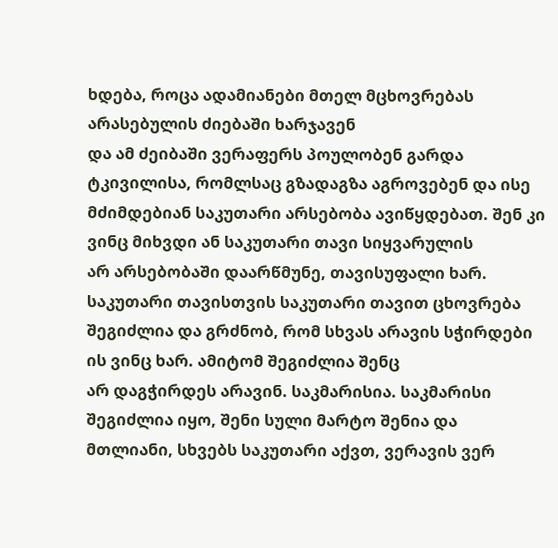ხდება, როცა ადამიანები მთელ მცხოვრებას არასებულის ძიებაში ხარჯავენ
და ამ ძეიბაში ვერაფერს პოულობენ გარდა ტკივილისა, რომლსაც გზადაგზა აგროვებენ და ისე
მძიმდებიან საკუთარი არსებობა ავიწყდებათ. შენ კი ვინც მიხვდი ან საკუთარი თავი სიყვარულის
არ არსებობაში დაარწმუნე, თავისუფალი ხარ. საკუთარი თავისთვის საკუთარი თავით ცხოვრება
შეგიძლია და გრძნობ, რომ სხვას არავის სჭირდები ის ვინც ხარ. ამიტომ შეგიძლია შენც
არ დაგჭირდეს არავინ. საკმარისია. საკმარისი შეგიძლია იყო, შენი სული მარტო შენია და
მთლიანი, სხვებს საკუთარი აქვთ, ვერავის ვერ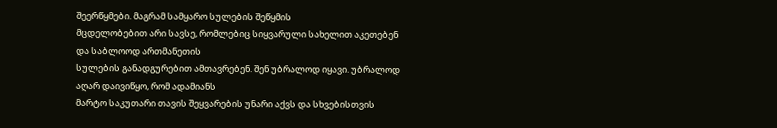შეერწყმები. მაგრამ სამყარო სულების შეწყმის
მცდელობებით არი სავსე, რომლებიც სიყვარული სახელით აკეთებენ და საბლოოდ ართმანეთის
სულების განადგურებით ამთავრებენ. შენ უბრალოდ იყავი. უბრალოდ აღარ დაივიწყო, რომ ადამიანს
მარტო საკუთარი თავის შეყვარების უნარი აქვს და სხვებისთვის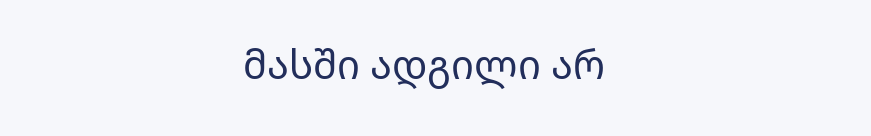მასში ადგილი არ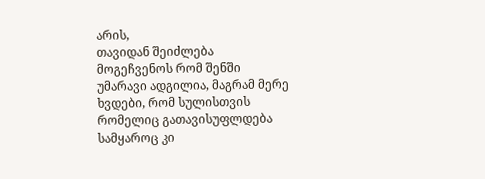არის,
თავიდან შეიძლება მოგეჩვენოს რომ შენში უმარავი ადგილია, მაგრამ მერე ხვდები, რომ სულისთვის
რომელიც გათავისუფლდება სამყაროც კი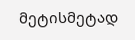მეტისმეტად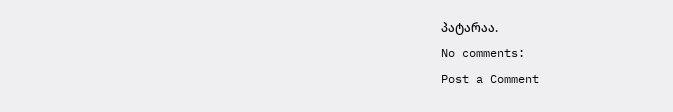პატარაა.
No comments:
Post a Comment